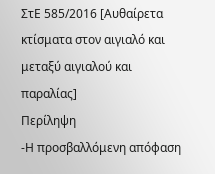ΣτΕ 585/2016 [Αυθαίρετα κτίσματα στον αιγιαλό και μεταξύ αιγιαλού και παραλίας]
Περίληψη
-Η προσβαλλόμενη απόφαση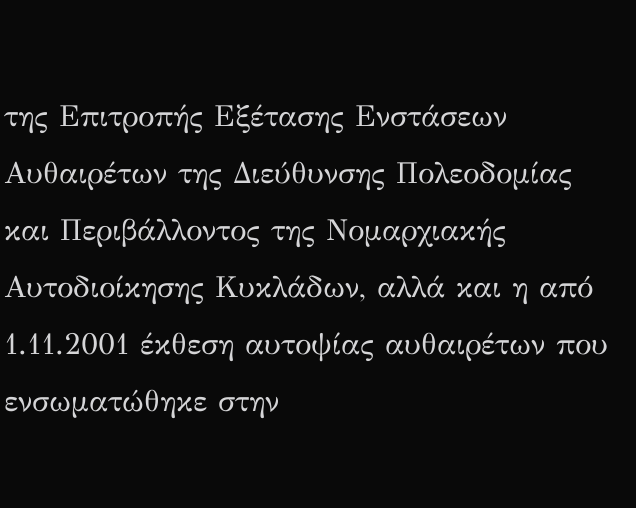της Επιτροπής Εξέτασης Ενστάσεων Αυθαιρέτων της Διεύθυνσης Πολεοδομίας και Περιβάλλοντος της Νομαρχιακής Αυτοδιοίκησης Κυκλάδων, αλλά και η από 1.11.2001 έκθεση αυτοψίας αυθαιρέτων που ενσωματώθηκε στην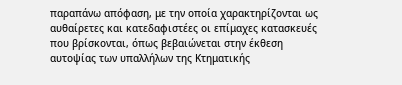παραπάνω απόφαση, με την οποία χαρακτηρίζονται ως αυθαίρετες και κατεδαφιστέες οι επίμαχες κατασκευές που βρίσκονται, όπως βεβαιώνεται στην έκθεση αυτοψίας των υπαλλήλων της Κτηματικής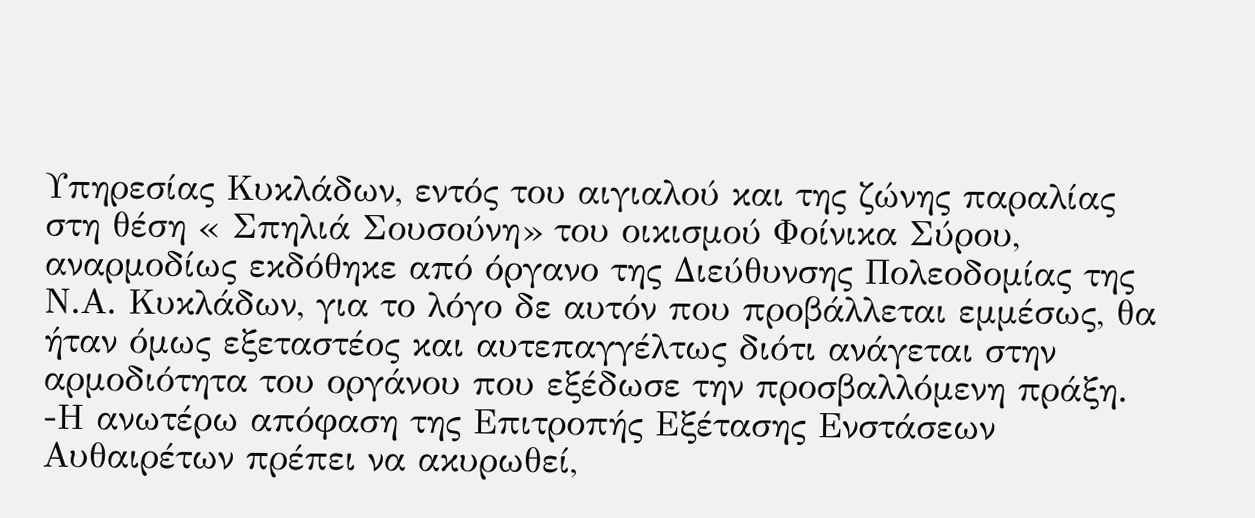Υπηρεσίας Κυκλάδων, εντός του αιγιαλού και της ζώνης παραλίας στη θέση « Σπηλιά Σουσούνη» του οικισμού Φοίνικα Σύρου, αναρμοδίως εκδόθηκε από όργανο της Διεύθυνσης Πολεοδομίας της Ν.Α. Κυκλάδων, για το λόγο δε αυτόν που προβάλλεται εμμέσως, θα ήταν όμως εξεταστέος και αυτεπαγγέλτως διότι ανάγεται στην αρμοδιότητα του οργάνου που εξέδωσε την προσβαλλόμενη πράξη.
-Η ανωτέρω απόφαση της Επιτροπής Εξέτασης Ενστάσεων Αυθαιρέτων πρέπει να ακυρωθεί,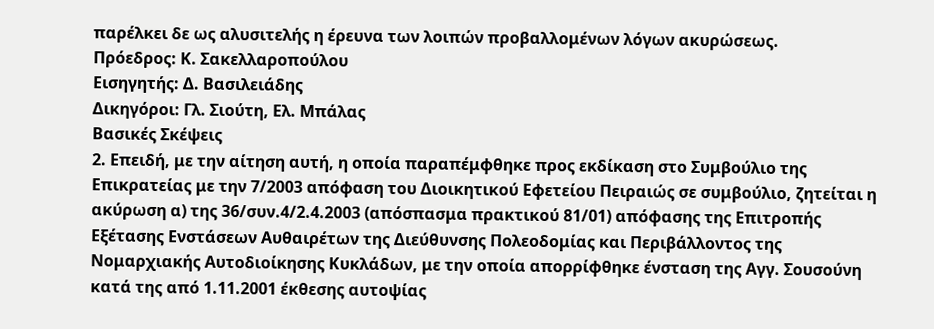παρέλκει δε ως αλυσιτελής η έρευνα των λοιπών προβαλλομένων λόγων ακυρώσεως.
Πρόεδρος: Κ. Σακελλαροπούλου
Εισηγητής: Δ. Βασιλειάδης
Δικηγόροι: Γλ. Σιούτη, Ελ. Μπάλας
Βασικές Σκέψεις
2. Επειδή, με την αίτηση αυτή, η οποία παραπέμφθηκε προς εκδίκαση στο Συμβούλιο της
Επικρατείας με την 7/2003 απόφαση του Διοικητικού Εφετείου Πειραιώς σε συμβούλιο, ζητείται η
ακύρωση α) της 36/συν.4/2.4.2003 (απόσπασμα πρακτικού 81/01) απόφασης της Επιτροπής
Εξέτασης Ενστάσεων Αυθαιρέτων της Διεύθυνσης Πολεοδομίας και Περιβάλλοντος της
Νομαρχιακής Αυτοδιοίκησης Κυκλάδων, με την οποία απορρίφθηκε ένσταση της Αγγ. Σουσούνη
κατά της από 1.11.2001 έκθεσης αυτοψίας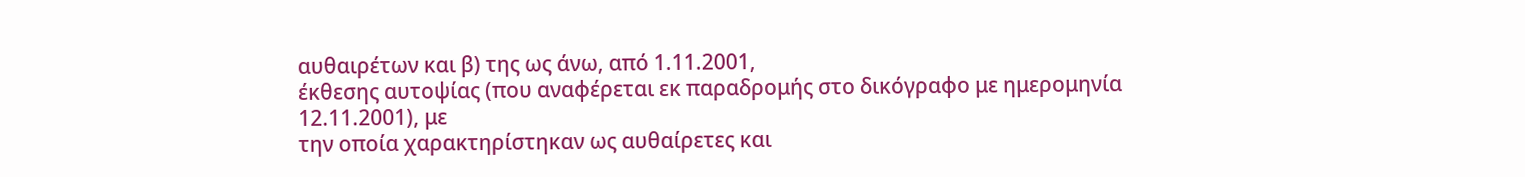αυθαιρέτων και β) της ως άνω, από 1.11.2001,
έκθεσης αυτοψίας (που αναφέρεται εκ παραδρομής στο δικόγραφο με ημερομηνία 12.11.2001), με
την οποία χαρακτηρίστηκαν ως αυθαίρετες και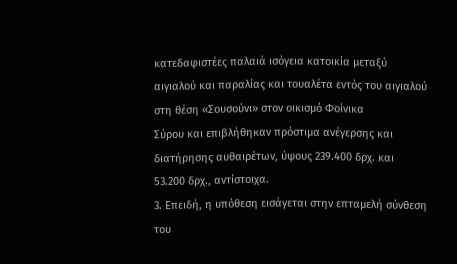κατεδαφιστέες παλαιά ισόγεια κατοικία μεταξύ
αιγιαλού και παραλίας και τουαλέτα εντός του αιγιαλού στη θέση «Σουσούνι» στον οικισμό Φοίνικα
Σύρου και επιβλήθηκαν πρόστιμα ανέγερσης και διατήρησης αυθαιρέτων, ύψους 239.400 δρχ. και
53.200 δρχ., αντίστοιχα.
3. Επειδή, η υπόθεση εισάγεται στην επταμελή σύνθεση του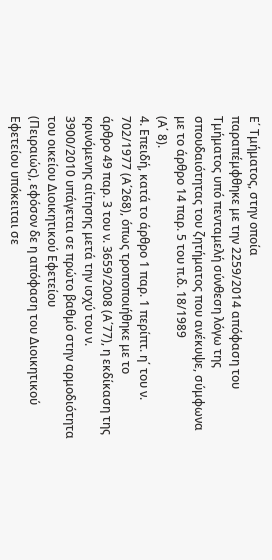Ε΄ Τμήματος, στην οποία
παραπέμφθηκε με την 2259/2014 απόφαση του Τμήματος υπό πενταμελή σύνθεση λόγω της
σπουδαιότητας του ζητήματος που ανέκυψε, σύμφωνα με το άρθρο 14 παρ. 5 του π.δ. 18/1989
(Α΄ 8).
4. Επειδή, κατά το άρθρο 1 παρ. 1 περίπτ. η΄ του ν. 702/1977 (Α΄268), όπως τροποποιήθηκε με το
άρθρο 49 παρ. 3 του ν. 3659/2008 (Α΄77), η εκδίκαση της κρινόμενης αίτησης μετά την ισχύ του ν.
3900/2010 υπάγεται σε πρώτο βαθμό στην αρμοδιότητα του οικείου Διοικητικού Εφετείου
(Πειραιώς), εφόσον δε η απόφαση του Διοικητικού Εφετείου υπόκειται σε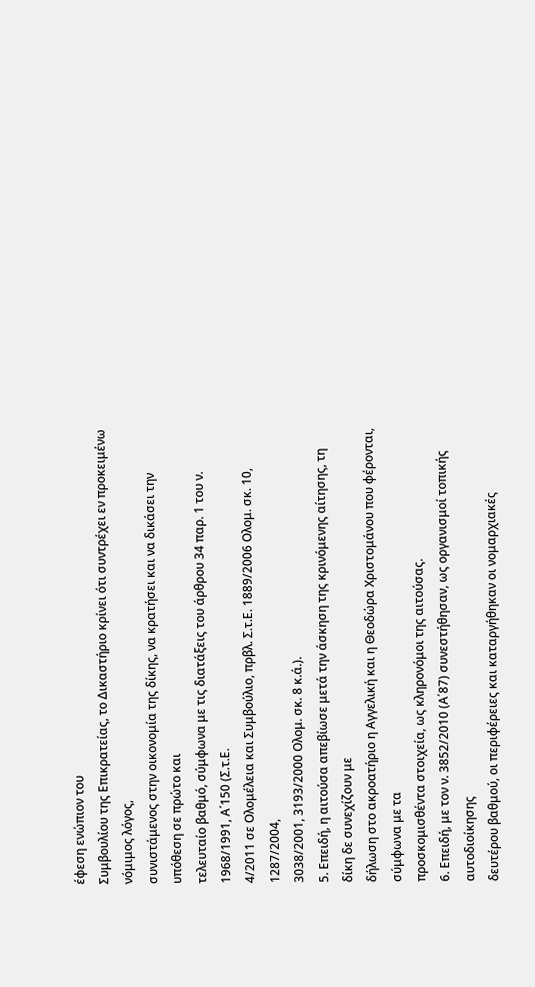έφεση ενώπιον του
Συμβουλίου της Επικρατείας, το Δικαστήριο κρίνει ότι συντρέχει εν προκειμένω νόμιμος λόγος,
συνιστάμενος στην οικονομία της δίκης, να κρατήσει και να δικάσει την υπόθεση σε πρώτο και
τελευταίο βαθμό, σύμφωνα με τις διατάξεις του άρθρου 34 παρ. 1 του ν. 1968/1991, Α΄150 (Σ.τ.Ε.
4/2011 σε Ολομέλεια και Συμβούλιο, πρβλ. Σ.τ.Ε. 1889/2006 Ολομ. σκ. 10, 1287/2004,
3038/2001, 3193/2000 Ολομ. σκ. 8 κ.ά.).
5. Επειδή, η αιτούσα απεβίωσε μετά την άσκηση της κρινόμενης αίτησης, τη δίκη δε συνεχίζουν με
δήλωση στο ακροατήριο η Αγγελική και η Θεοδώρα Χριστομάνου που φέρονται, σύμφωνα με τα
προσκομισθέντα στοιχεία, ως κληρονόμοι της αιτούσας.
6. Επειδή, με τον ν. 3852/2010 (Α΄87) συνεστήθησαν, ως οργανισμοί τοπικής αυτοδιοίκησης
δευτέρου βαθμού, οι περιφέρειες και καταργήθηκαν οι νομαρχιακές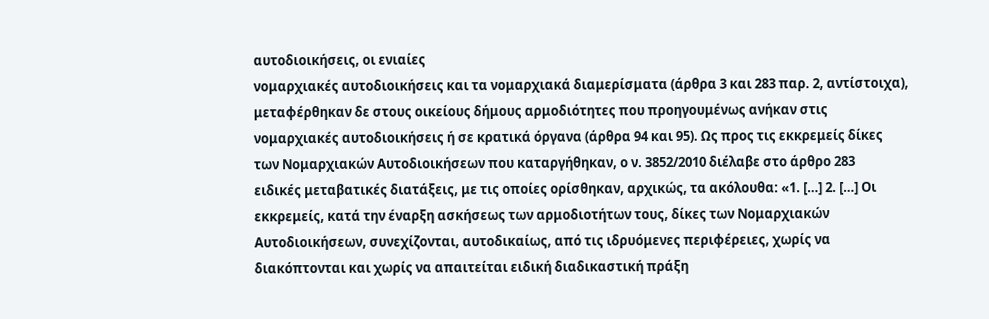αυτοδιοικήσεις, οι ενιαίες
νομαρχιακές αυτοδιοικήσεις και τα νομαρχιακά διαμερίσματα (άρθρα 3 και 283 παρ. 2, αντίστοιχα),
μεταφέρθηκαν δε στους οικείους δήμους αρμοδιότητες που προηγουμένως ανήκαν στις
νομαρχιακές αυτοδιοικήσεις ή σε κρατικά όργανα (άρθρα 94 και 95). Ως προς τις εκκρεμείς δίκες
των Νομαρχιακών Αυτοδιοικήσεων που καταργήθηκαν, ο ν. 3852/2010 διέλαβε στο άρθρο 283
ειδικές μεταβατικές διατάξεις, με τις οποίες ορίσθηκαν, αρχικώς, τα ακόλουθα: «1. […] 2. […] Οι
εκκρεμείς, κατά την έναρξη ασκήσεως των αρμοδιοτήτων τους, δίκες των Νομαρχιακών
Αυτοδιοικήσεων, συνεχίζονται, αυτοδικαίως, από τις ιδρυόμενες περιφέρειες, χωρίς να
διακόπτονται και χωρίς να απαιτείται ειδική διαδικαστική πράξη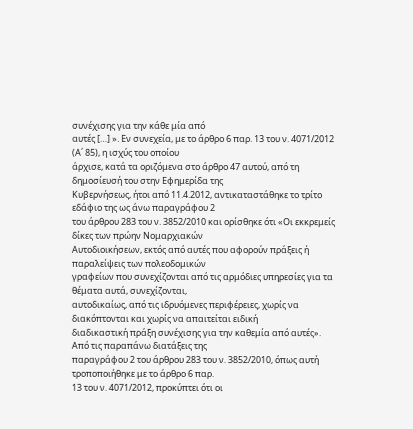συνέχισης για την κάθε μία από
αυτές […] ». Εν συνεχεία, με το άρθρο 6 παρ. 13 του ν. 4071/2012 (Α΄ 85), η ισχύς του οποίου
άρχισε, κατά τα οριζόμενα στο άρθρο 47 αυτού, από τη δημοσίευσή του στην Εφημερίδα της
Κυβερνήσεως, ήτοι από 11.4.2012, αντικαταστάθηκε το τρίτο εδάφιο της ως άνω παραγράφου 2
του άρθρου 283 του ν. 3852/2010 και ορίσθηκε ότι «Οι εκκρεμείς δίκες των πρώην Νομαρχιακών
Αυτοδιοικήσεων, εκτός από αυτές που αφορούν πράξεις ή παραλείψεις των πολεοδομικών
γραφείων που συνεχίζονται από τις αρμόδιες υπηρεσίες για τα θέματα αυτά, συνεχίζονται,
αυτοδικαίως, από τις ιδρυόμενες περιφέρειες, χωρίς να διακόπτονται και χωρίς να απαιτείται ειδική
διαδικαστική πράξη συνέχισης για την καθεμία από αυτές». Από τις παραπάνω διατάξεις της
παραγράφου 2 του άρθρου 283 του ν. 3852/2010, όπως αυτή τροποποιήθηκε με το άρθρο 6 παρ.
13 του ν. 4071/2012, προκύπτει ότι οι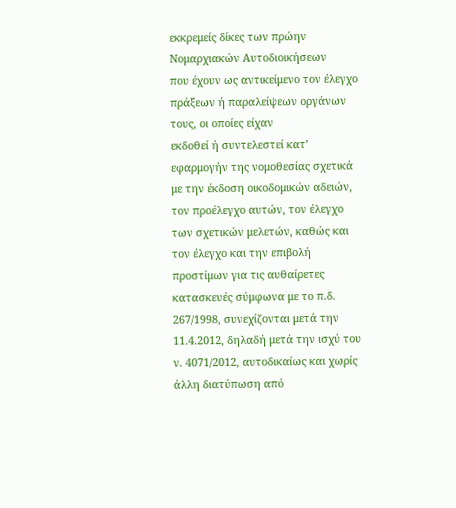εκκρεμείς δίκες των πρώην Νομαρχιακών Αυτοδιοικήσεων
που έχουν ως αντικείμενο τον έλεγχο πράξεων ή παραλείψεων οργάνων τους, οι οποίες είχαν
εκδοθεί ή συντελεστεί κατ’ εφαρμογήν της νομοθεσίας σχετικά με την έκδοση οικοδομικών αδειών,
τον προέλεγχο αυτών, τον έλεγχο των σχετικών μελετών, καθώς και τον έλεγχο και την επιβολή
προστίμων για τις αυθαίρετες κατασκευές σύμφωνα με το π.δ. 267/1998, συνεχίζονται μετά την
11.4.2012, δηλαδή μετά την ισχύ του ν. 4071/2012, αυτοδικαίως και χωρίς άλλη διατύπωση από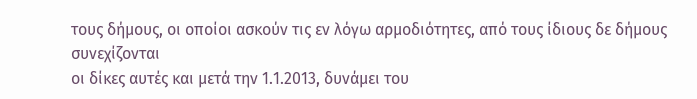τους δήμους, οι οποίοι ασκούν τις εν λόγω αρμοδιότητες, από τους ίδιους δε δήμους συνεχίζονται
οι δίκες αυτές και μετά την 1.1.2013, δυνάμει του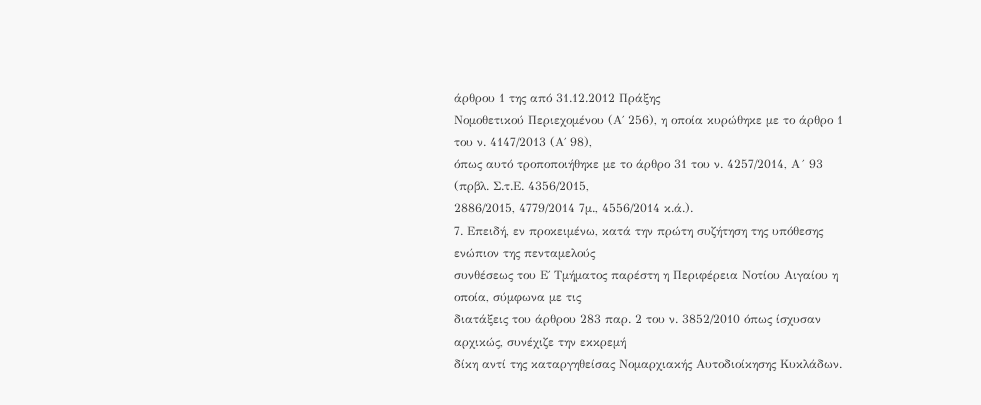άρθρου 1 της από 31.12.2012 Πράξης
Νομοθετικού Περιεχομένου (Α΄ 256), η οποία κυρώθηκε με το άρθρο 1 του ν. 4147/2013 (Α΄ 98),
όπως αυτό τροποποιήθηκε με το άρθρο 31 του ν. 4257/2014, Α´ 93 (πρβλ. Σ.τ.Ε. 4356/2015,
2886/2015, 4779/2014 7μ., 4556/2014 κ.ά.).
7. Επειδή, εν προκειμένω, κατά την πρώτη συζήτηση της υπόθεσης ενώπιον της πενταμελούς
συνθέσεως του Ε΄ Τμήματος παρέστη η Περιφέρεια Νοτίου Αιγαίου η οποία, σύμφωνα με τις
διατάξεις του άρθρου 283 παρ. 2 του ν. 3852/2010 όπως ίσχυσαν αρχικώς, συνέχιζε την εκκρεμή
δίκη αντί της καταργηθείσας Νομαρχιακής Αυτοδιοίκησης Κυκλάδων.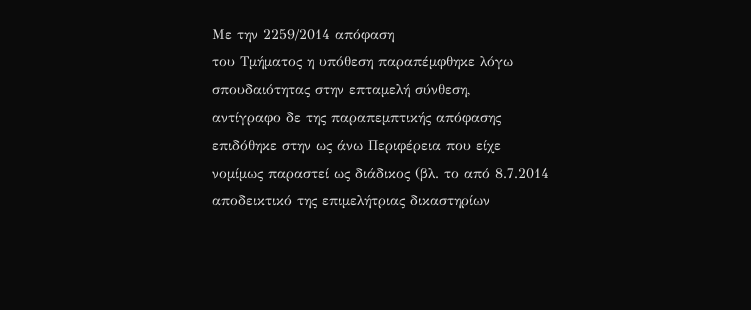Με την 2259/2014 απόφαση
του Τμήματος η υπόθεση παραπέμφθηκε λόγω σπουδαιότητας στην επταμελή σύνθεση,
αντίγραφο δε της παραπεμπτικής απόφασης επιδόθηκε στην ως άνω Περιφέρεια που είχε
νομίμως παραστεί ως διάδικος (βλ. το από 8.7.2014 αποδεικτικό της επιμελήτριας δικαστηρίων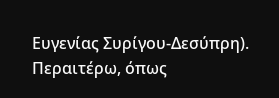Ευγενίας Συρίγου-Δεσύπρη). Περαιτέρω, όπως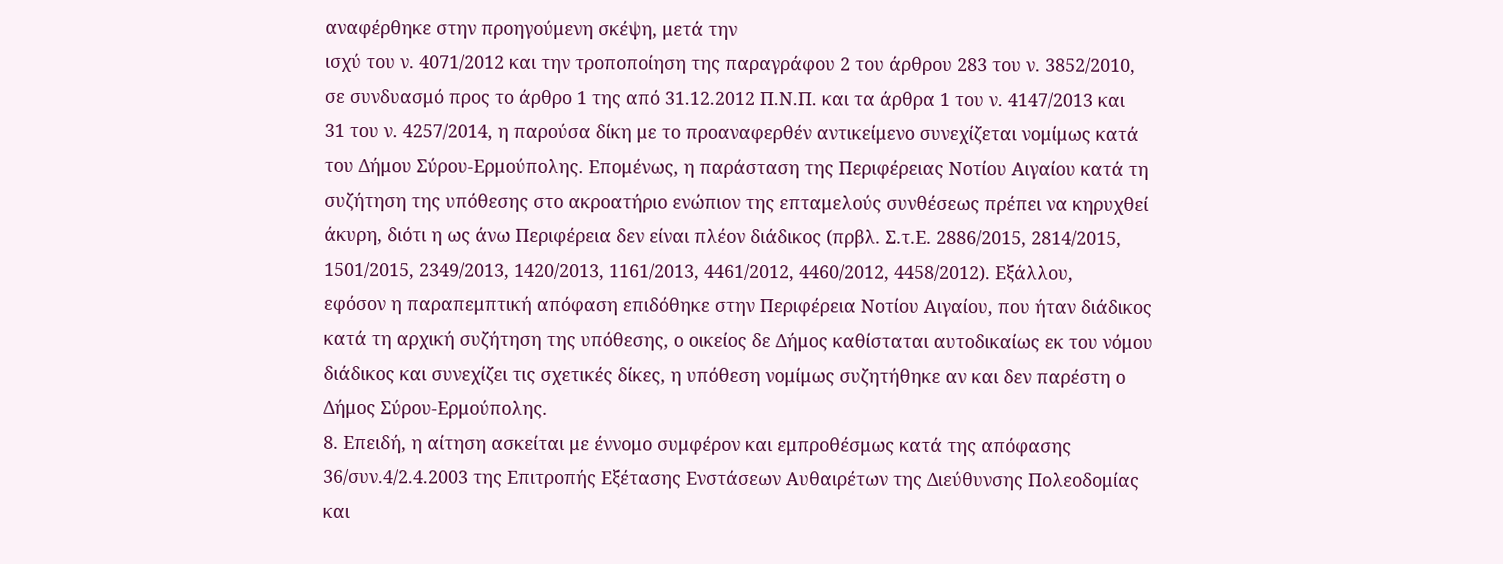αναφέρθηκε στην προηγούμενη σκέψη, μετά την
ισχύ του ν. 4071/2012 και την τροποποίηση της παραγράφου 2 του άρθρου 283 του ν. 3852/2010,
σε συνδυασμό προς το άρθρο 1 της από 31.12.2012 Π.Ν.Π. και τα άρθρα 1 του ν. 4147/2013 και
31 του ν. 4257/2014, η παρούσα δίκη με το προαναφερθέν αντικείμενο συνεχίζεται νομίμως κατά
του Δήμου Σύρου-Ερμούπολης. Επομένως, η παράσταση της Περιφέρειας Νοτίου Αιγαίου κατά τη
συζήτηση της υπόθεσης στο ακροατήριο ενώπιον της επταμελούς συνθέσεως πρέπει να κηρυχθεί
άκυρη, διότι η ως άνω Περιφέρεια δεν είναι πλέον διάδικος (πρβλ. Σ.τ.Ε. 2886/2015, 2814/2015,
1501/2015, 2349/2013, 1420/2013, 1161/2013, 4461/2012, 4460/2012, 4458/2012). Εξάλλου,
εφόσον η παραπεμπτική απόφαση επιδόθηκε στην Περιφέρεια Νοτίου Αιγαίου, που ήταν διάδικος
κατά τη αρχική συζήτηση της υπόθεσης, ο οικείος δε Δήμος καθίσταται αυτοδικαίως εκ του νόμου
διάδικος και συνεχίζει τις σχετικές δίκες, η υπόθεση νομίμως συζητήθηκε αν και δεν παρέστη ο
Δήμος Σύρου-Ερμούπολης.
8. Επειδή, η αίτηση ασκείται με έννομο συμφέρον και εμπροθέσμως κατά της απόφασης
36/συν.4/2.4.2003 της Επιτροπής Εξέτασης Ενστάσεων Αυθαιρέτων της Διεύθυνσης Πολεοδομίας
και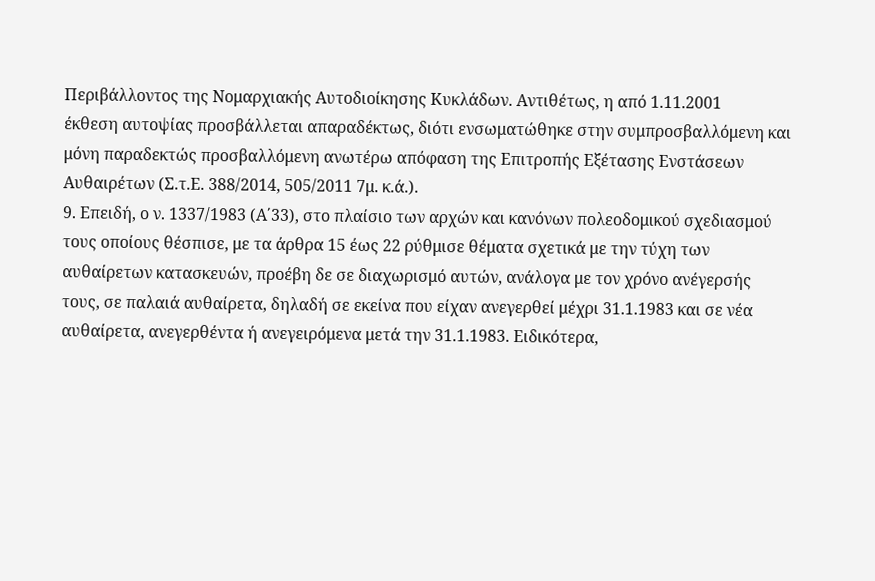Περιβάλλοντος της Νομαρχιακής Αυτοδιοίκησης Κυκλάδων. Αντιθέτως, η από 1.11.2001
έκθεση αυτοψίας προσβάλλεται απαραδέκτως, διότι ενσωματώθηκε στην συμπροσβαλλόμενη και
μόνη παραδεκτώς προσβαλλόμενη ανωτέρω απόφαση της Επιτροπής Εξέτασης Ενστάσεων
Αυθαιρέτων (Σ.τ.Ε. 388/2014, 505/2011 7μ. κ.ά.).
9. Επειδή, ο ν. 1337/1983 (Α΄33), στο πλαίσιο των αρχών και κανόνων πολεοδομικού σχεδιασμού
τους οποίους θέσπισε, με τα άρθρα 15 έως 22 ρύθμισε θέματα σχετικά με την τύχη των
αυθαίρετων κατασκευών, προέβη δε σε διαχωρισμό αυτών, ανάλογα με τον χρόνο ανέγερσής
τους, σε παλαιά αυθαίρετα, δηλαδή σε εκείνα που είχαν ανεγερθεί μέχρι 31.1.1983 και σε νέα
αυθαίρετα, ανεγερθέντα ή ανεγειρόμενα μετά την 31.1.1983. Ειδικότερα,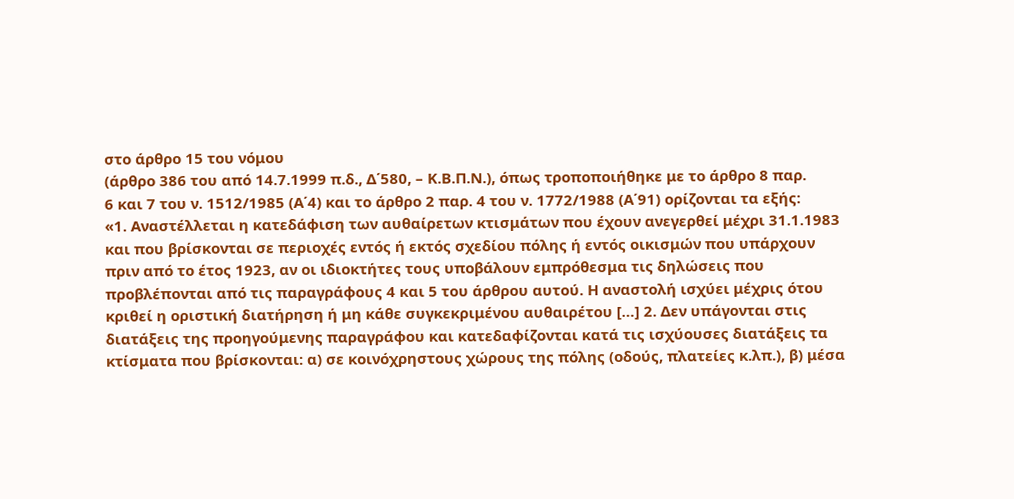στο άρθρο 15 του νόμου
(άρθρο 386 του από 14.7.1999 π.δ., Δ΄580, – Κ.Β.Π.Ν.), όπως τροποποιήθηκε με το άρθρο 8 παρ.
6 και 7 του ν. 1512/1985 (Α΄4) και το άρθρο 2 παρ. 4 του ν. 1772/1988 (Α΄91) ορίζονται τα εξής:
«1. Αναστέλλεται η κατεδάφιση των αυθαίρετων κτισμάτων που έχουν ανεγερθεί μέχρι 31.1.1983
και που βρίσκονται σε περιοχές εντός ή εκτός σχεδίου πόλης ή εντός οικισμών που υπάρχουν
πριν από το έτος 1923, αν οι ιδιοκτήτες τους υποβάλουν εμπρόθεσμα τις δηλώσεις που
προβλέπονται από τις παραγράφους 4 και 5 του άρθρου αυτού. Η αναστολή ισχύει μέχρις ότου
κριθεί η οριστική διατήρηση ή μη κάθε συγκεκριμένου αυθαιρέτου […] 2. Δεν υπάγονται στις
διατάξεις της προηγούμενης παραγράφου και κατεδαφίζονται κατά τις ισχύουσες διατάξεις τα
κτίσματα που βρίσκονται: α) σε κοινόχρηστους χώρους της πόλης (οδούς, πλατείες κ.λπ.), β) μέσα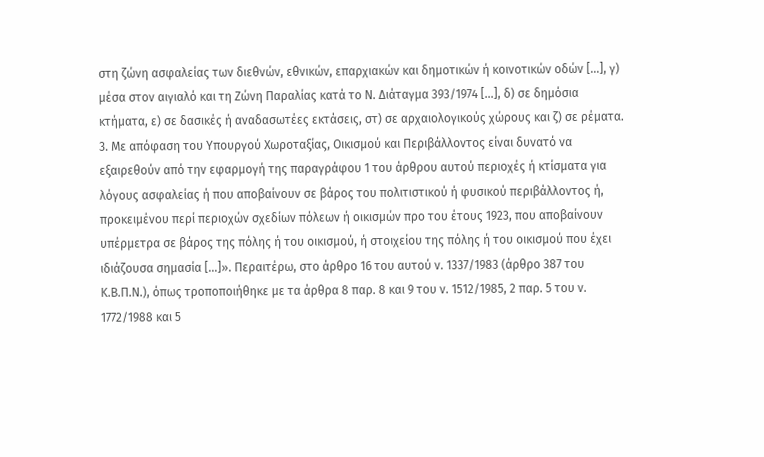στη ζώνη ασφαλείας των διεθνών, εθνικών, επαρχιακών και δημοτικών ή κοινοτικών οδών […], γ)
μέσα στον αιγιαλό και τη Ζώνη Παραλίας κατά το Ν. Διάταγμα 393/1974 […], δ) σε δημόσια
κτήματα, ε) σε δασικές ή αναδασωτέες εκτάσεις, στ) σε αρχαιολογικούς χώρους και ζ) σε ρέματα.
3. Με απόφαση του Υπουργού Χωροταξίας, Οικισμού και Περιβάλλοντος είναι δυνατό να
εξαιρεθούν από την εφαρμογή της παραγράφου 1 του άρθρου αυτού περιοχές ή κτίσματα για
λόγους ασφαλείας ή που αποβαίνουν σε βάρος του πολιτιστικού ή φυσικού περιβάλλοντος ή,
προκειμένου περί περιοχών σχεδίων πόλεων ή οικισμών προ του έτους 1923, που αποβαίνουν
υπέρμετρα σε βάρος της πόλης ή του οικισμού, ή στοιχείου της πόλης ή του οικισμού που έχει
ιδιάζουσα σημασία […]». Περαιτέρω, στο άρθρο 16 του αυτού ν. 1337/1983 (άρθρο 387 του
Κ.Β.Π.Ν.), όπως τροποποιήθηκε με τα άρθρα 8 παρ. 8 και 9 του ν. 1512/1985, 2 παρ. 5 του ν.
1772/1988 και 5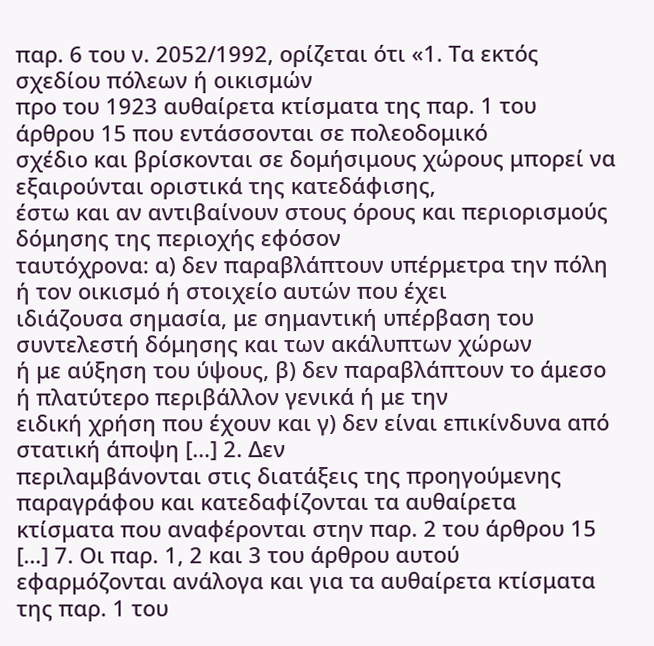παρ. 6 του ν. 2052/1992, ορίζεται ότι «1. Τα εκτός σχεδίου πόλεων ή οικισμών
προ του 1923 αυθαίρετα κτίσματα της παρ. 1 του άρθρου 15 που εντάσσονται σε πολεοδομικό
σχέδιο και βρίσκονται σε δομήσιμους χώρους μπορεί να εξαιρούνται οριστικά της κατεδάφισης,
έστω και αν αντιβαίνουν στους όρους και περιορισμούς δόμησης της περιοχής εφόσον
ταυτόχρονα: α) δεν παραβλάπτουν υπέρμετρα την πόλη ή τον οικισμό ή στοιχείο αυτών που έχει
ιδιάζουσα σημασία, με σημαντική υπέρβαση του συντελεστή δόμησης και των ακάλυπτων χώρων
ή με αύξηση του ύψους, β) δεν παραβλάπτουν το άμεσο ή πλατύτερο περιβάλλον γενικά ή με την
ειδική χρήση που έχουν και γ) δεν είναι επικίνδυνα από στατική άποψη […] 2. Δεν
περιλαμβάνονται στις διατάξεις της προηγούμενης παραγράφου και κατεδαφίζονται τα αυθαίρετα
κτίσματα που αναφέρονται στην παρ. 2 του άρθρου 15 […] 7. Οι παρ. 1, 2 και 3 του άρθρου αυτού
εφαρμόζονται ανάλογα και για τα αυθαίρετα κτίσματα της παρ. 1 του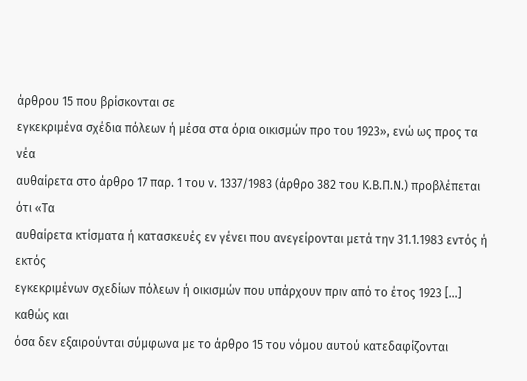άρθρου 15 που βρίσκονται σε
εγκεκριμένα σχέδια πόλεων ή μέσα στα όρια οικισμών προ του 1923», ενώ ως προς τα νέα
αυθαίρετα στο άρθρο 17 παρ. 1 του ν. 1337/1983 (άρθρο 382 του Κ.Β.Π.Ν.) προβλέπεται ότι «Τα
αυθαίρετα κτίσματα ή κατασκευές εν γένει που ανεγείρονται μετά την 31.1.1983 εντός ή εκτός
εγκεκριμένων σχεδίων πόλεων ή οικισμών που υπάρχουν πριν από το έτος 1923 […] καθώς και
όσα δεν εξαιρούνται σύμφωνα με το άρθρο 15 του νόμου αυτού κατεδαφίζονται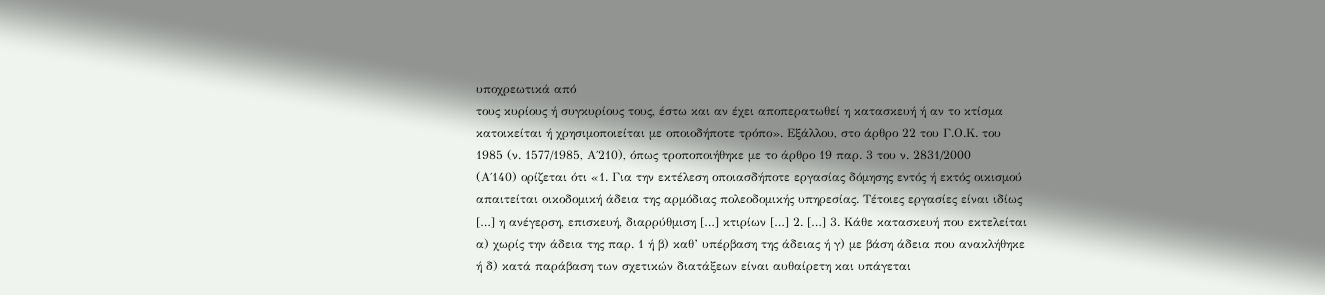υποχρεωτικά από
τους κυρίους ή συγκυρίους τους, έστω και αν έχει αποπερατωθεί η κατασκευή ή αν το κτίσμα
κατοικείται ή χρησιμοποιείται με οποιοδήποτε τρόπο». Εξάλλου, στο άρθρο 22 του Γ.Ο.Κ. του
1985 (ν. 1577/1985, Α΄210), όπως τροποποιήθηκε με το άρθρο 19 παρ. 3 του ν. 2831/2000
(Α΄140) ορίζεται ότι «1. Για την εκτέλεση οποιασδήποτε εργασίας δόμησης εντός ή εκτός οικισμού
απαιτείται οικοδομική άδεια της αρμόδιας πολεοδομικής υπηρεσίας. Τέτοιες εργασίες είναι ιδίως
[…] η ανέγερση, επισκευή, διαρρύθμιση […] κτιρίων […] 2. […] 3. Κάθε κατασκευή που εκτελείται
α) χωρίς την άδεια της παρ. 1 ή β) καθ’ υπέρβαση της άδειας ή γ) με βάση άδεια που ανακλήθηκε
ή δ) κατά παράβαση των σχετικών διατάξεων είναι αυθαίρετη και υπάγεται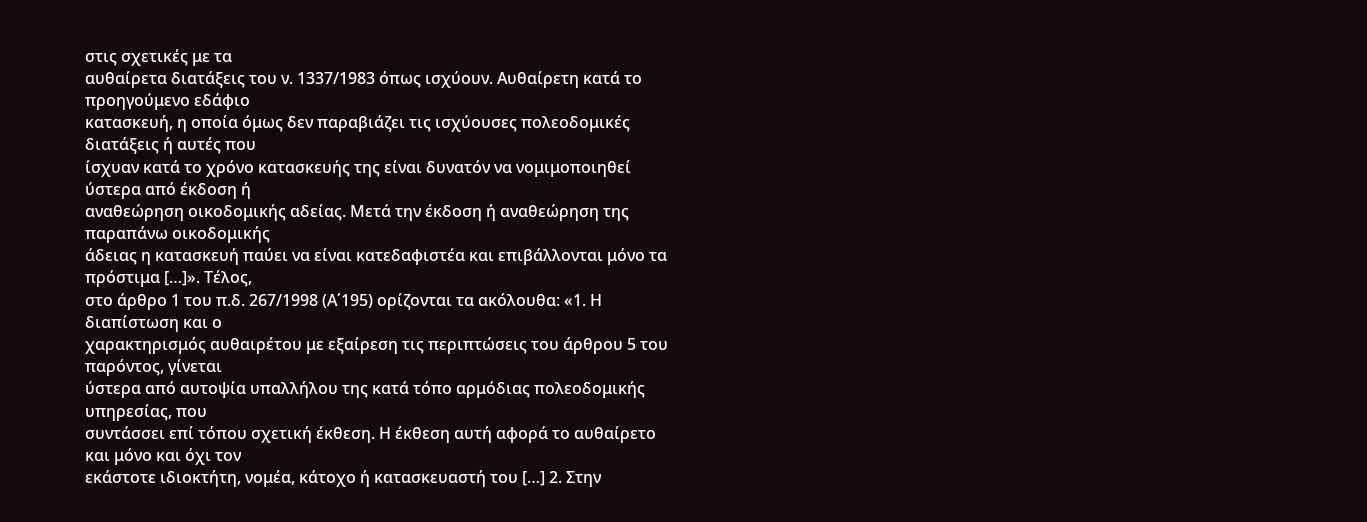στις σχετικές με τα
αυθαίρετα διατάξεις του ν. 1337/1983 όπως ισχύουν. Αυθαίρετη κατά το προηγούμενο εδάφιο
κατασκευή, η οποία όμως δεν παραβιάζει τις ισχύουσες πολεοδομικές διατάξεις ή αυτές που
ίσχυαν κατά το χρόνο κατασκευής της είναι δυνατόν να νομιμοποιηθεί ύστερα από έκδοση ή
αναθεώρηση οικοδομικής αδείας. Μετά την έκδοση ή αναθεώρηση της παραπάνω οικοδομικής
άδειας η κατασκευή παύει να είναι κατεδαφιστέα και επιβάλλονται μόνο τα πρόστιμα […]». Τέλος,
στο άρθρο 1 του π.δ. 267/1998 (Α΄195) ορίζονται τα ακόλουθα: «1. Η διαπίστωση και ο
χαρακτηρισμός αυθαιρέτου με εξαίρεση τις περιπτώσεις του άρθρου 5 του παρόντος, γίνεται
ύστερα από αυτοψία υπαλλήλου της κατά τόπο αρμόδιας πολεοδομικής υπηρεσίας, που
συντάσσει επί τόπου σχετική έκθεση. Η έκθεση αυτή αφορά το αυθαίρετο και μόνο και όχι τον
εκάστοτε ιδιοκτήτη, νομέα, κάτοχο ή κατασκευαστή του […] 2. Στην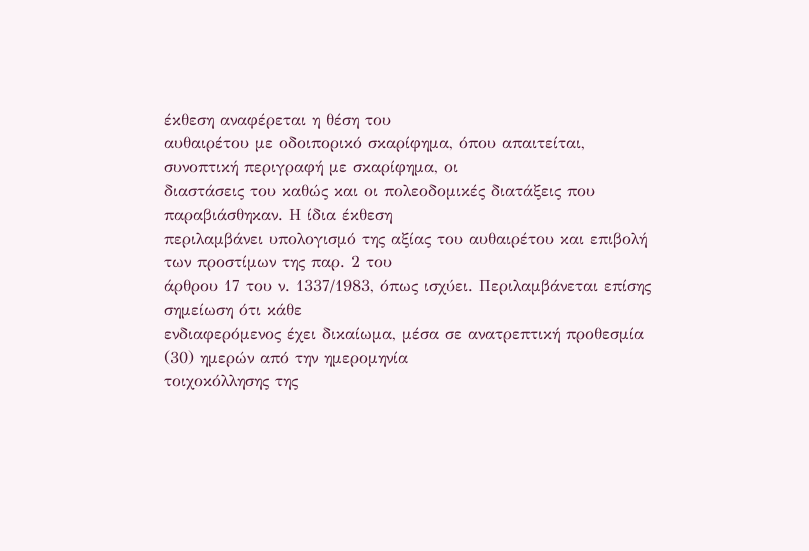έκθεση αναφέρεται η θέση του
αυθαιρέτου με οδοιπορικό σκαρίφημα, όπου απαιτείται, συνοπτική περιγραφή με σκαρίφημα, οι
διαστάσεις του καθώς και οι πολεοδομικές διατάξεις που παραβιάσθηκαν. Η ίδια έκθεση
περιλαμβάνει υπολογισμό της αξίας του αυθαιρέτου και επιβολή των προστίμων της παρ. 2 του
άρθρου 17 του ν. 1337/1983, όπως ισχύει. Περιλαμβάνεται επίσης σημείωση ότι κάθε
ενδιαφερόμενος έχει δικαίωμα, μέσα σε ανατρεπτική προθεσμία (30) ημερών από την ημερομηνία
τοιχοκόλλησης της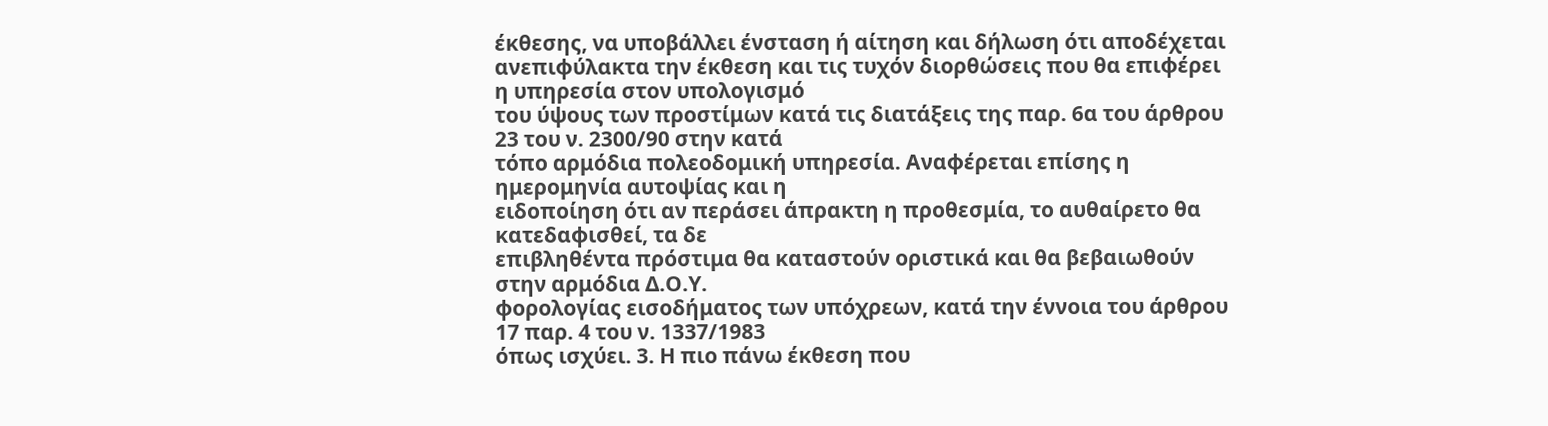έκθεσης, να υποβάλλει ένσταση ή αίτηση και δήλωση ότι αποδέχεται
ανεπιφύλακτα την έκθεση και τις τυχόν διορθώσεις που θα επιφέρει η υπηρεσία στον υπολογισμό
του ύψους των προστίμων κατά τις διατάξεις της παρ. 6α του άρθρου 23 του ν. 2300/90 στην κατά
τόπο αρμόδια πολεοδομική υπηρεσία. Αναφέρεται επίσης η ημερομηνία αυτοψίας και η
ειδοποίηση ότι αν περάσει άπρακτη η προθεσμία, το αυθαίρετο θα κατεδαφισθεί, τα δε
επιβληθέντα πρόστιμα θα καταστούν οριστικά και θα βεβαιωθούν στην αρμόδια Δ.Ο.Υ.
φορολογίας εισοδήματος των υπόχρεων, κατά την έννοια του άρθρου 17 παρ. 4 του ν. 1337/1983
όπως ισχύει. 3. Η πιο πάνω έκθεση που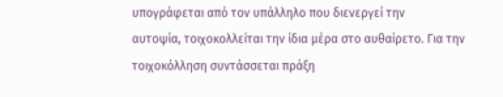υπογράφεται από τον υπάλληλο που διενεργεί την
αυτοψία, τοιχοκολλείται την ίδια μέρα στο αυθαίρετο. Για την τοιχοκόλληση συντάσσεται πράξη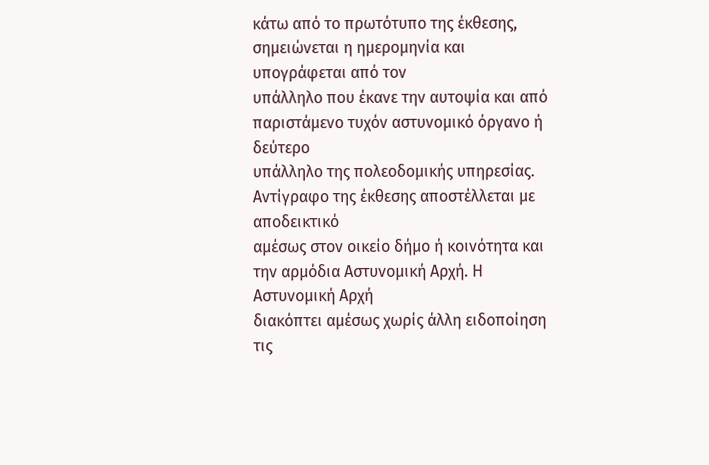κάτω από το πρωτότυπο της έκθεσης, σημειώνεται η ημερομηνία και υπογράφεται από τον
υπάλληλο που έκανε την αυτοψία και από παριστάμενο τυχόν αστυνομικό όργανο ή δεύτερο
υπάλληλο της πολεοδομικής υπηρεσίας. Αντίγραφο της έκθεσης αποστέλλεται με αποδεικτικό
αμέσως στον οικείο δήμο ή κοινότητα και την αρμόδια Αστυνομική Αρχή. Η Αστυνομική Αρχή
διακόπτει αμέσως χωρίς άλλη ειδοποίηση τις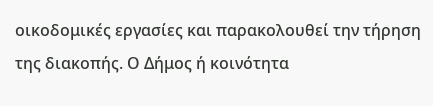οικοδομικές εργασίες και παρακολουθεί την τήρηση
της διακοπής. Ο Δήμος ή κοινότητα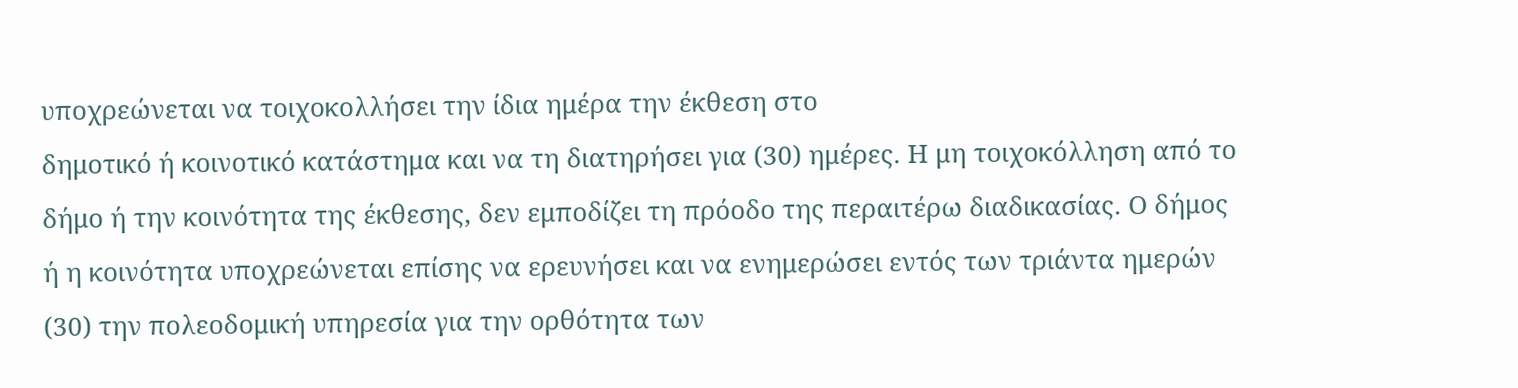υποχρεώνεται να τοιχοκολλήσει την ίδια ημέρα την έκθεση στο
δημοτικό ή κοινοτικό κατάστημα και να τη διατηρήσει για (30) ημέρες. Η μη τοιχοκόλληση από το
δήμο ή την κοινότητα της έκθεσης, δεν εμποδίζει τη πρόοδο της περαιτέρω διαδικασίας. Ο δήμος
ή η κοινότητα υποχρεώνεται επίσης να ερευνήσει και να ενημερώσει εντός των τριάντα ημερών
(30) την πολεοδομική υπηρεσία για την ορθότητα των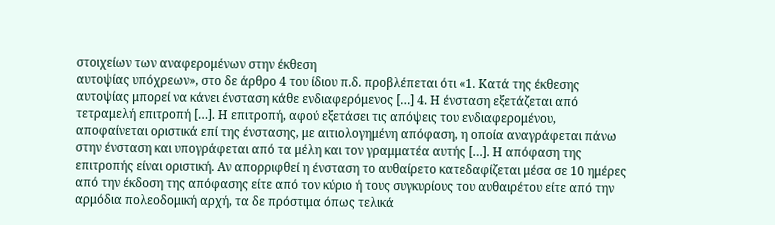στοιχείων των αναφερομένων στην έκθεση
αυτοψίας υπόχρεων», στο δε άρθρο 4 του ίδιου π.δ. προβλέπεται ότι «1. Κατά της έκθεσης
αυτοψίας μπορεί να κάνει ένσταση κάθε ενδιαφερόμενος […] 4. Η ένσταση εξετάζεται από
τετραμελή επιτροπή […]. Η επιτροπή, αφού εξετάσει τις απόψεις του ενδιαφερομένου,
αποφαίνεται οριστικά επί της ένστασης, με αιτιολογημένη απόφαση, η οποία αναγράφεται πάνω
στην ένσταση και υπογράφεται από τα μέλη και τον γραμματέα αυτής […]. Η απόφαση της
επιτροπής είναι οριστική. Αν απορριφθεί η ένσταση το αυθαίρετο κατεδαφίζεται μέσα σε 10 ημέρες
από την έκδοση της απόφασης είτε από τον κύριο ή τους συγκυρίους του αυθαιρέτου είτε από την
αρμόδια πολεοδομική αρχή, τα δε πρόστιμα όπως τελικά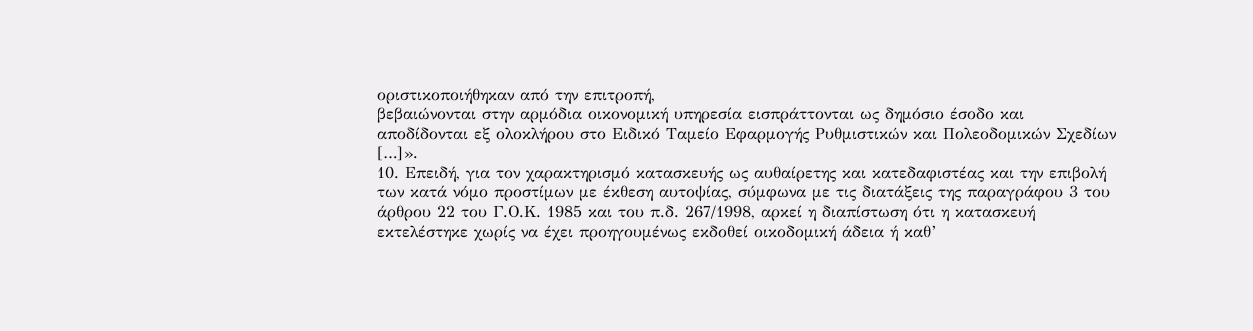οριστικοποιήθηκαν από την επιτροπή,
βεβαιώνονται στην αρμόδια οικονομική υπηρεσία εισπράττονται ως δημόσιο έσοδο και
αποδίδονται εξ ολοκλήρου στο Ειδικό Ταμείο Εφαρμογής Ρυθμιστικών και Πολεοδομικών Σχεδίων
[…]».
10. Επειδή, για τον χαρακτηρισμό κατασκευής ως αυθαίρετης και κατεδαφιστέας και την επιβολή
των κατά νόμο προστίμων με έκθεση αυτοψίας, σύμφωνα με τις διατάξεις της παραγράφου 3 του
άρθρου 22 του Γ.Ο.Κ. 1985 και του π.δ. 267/1998, αρκεί η διαπίστωση ότι η κατασκευή
εκτελέστηκε χωρίς να έχει προηγουμένως εκδοθεί οικοδομική άδεια ή καθ’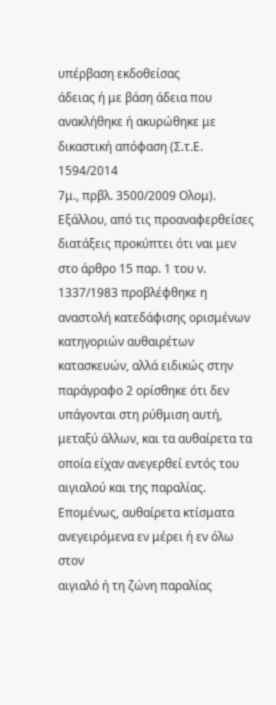υπέρβαση εκδοθείσας
άδειας ή με βάση άδεια που ανακλήθηκε ή ακυρώθηκε με δικαστική απόφαση (Σ.τ.Ε. 1594/2014
7μ., πρβλ. 3500/2009 Ολομ). Εξάλλου, από τις προαναφερθείσες διατάξεις προκύπτει ότι ναι μεν
στο άρθρο 15 παρ. 1 του ν. 1337/1983 προβλέφθηκε η αναστολή κατεδάφισης ορισμένων
κατηγοριών αυθαιρέτων κατασκευών, αλλά ειδικώς στην παράγραφο 2 ορίσθηκε ότι δεν
υπάγονται στη ρύθμιση αυτή, μεταξύ άλλων, και τα αυθαίρετα τα οποία είχαν ανεγερθεί εντός του
αιγιαλού και της παραλίας. Επομένως, αυθαίρετα κτίσματα ανεγειρόμενα εν μέρει ή εν όλω στον
αιγιαλό ή τη ζώνη παραλίας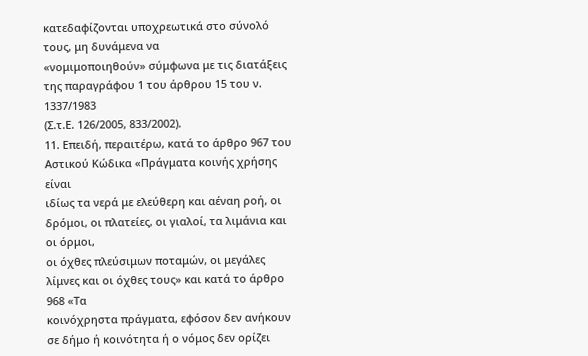κατεδαφίζονται υποχρεωτικά στο σύνολό τους, μη δυνάμενα να
«νομιμοποιηθούν» σύμφωνα με τις διατάξεις της παραγράφου 1 του άρθρου 15 του ν. 1337/1983
(Σ.τ.Ε. 126/2005, 833/2002).
11. Επειδή, περαιτέρω, κατά το άρθρο 967 του Αστικού Κώδικα «Πράγματα κοινής χρήσης είναι
ιδίως τα νερά με ελεύθερη και αέναη ροή, οι δρόμοι, οι πλατείες, οι γιαλοί, τα λιμάνια και οι όρμοι,
οι όχθες πλεύσιμων ποταμών, οι μεγάλες λίμνες και οι όχθες τους» και κατά το άρθρο 968 «Τα
κοινόχρηστα πράγματα, εφόσον δεν ανήκουν σε δήμο ή κοινότητα ή ο νόμος δεν ορίζει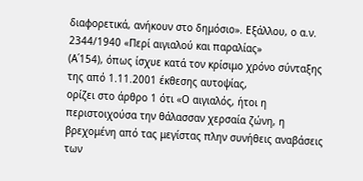διαφορετικά, ανήκουν στο δημόσιο». Εξάλλου, ο α.ν. 2344/1940 «Περί αιγιαλού και παραλίας»
(Α΄154), όπως ίσχυε κατά τον κρίσιμο χρόνο σύνταξης της από 1.11.2001 έκθεσης αυτοψίας,
ορίζει στο άρθρο 1 ότι «Ο αιγιαλός, ήτοι η περιστοιχούσα την θάλασσαν χερσαία ζώνη, η
βρεχoμένη από τας μεγίστας πλην συνήθεις αναβάσεις των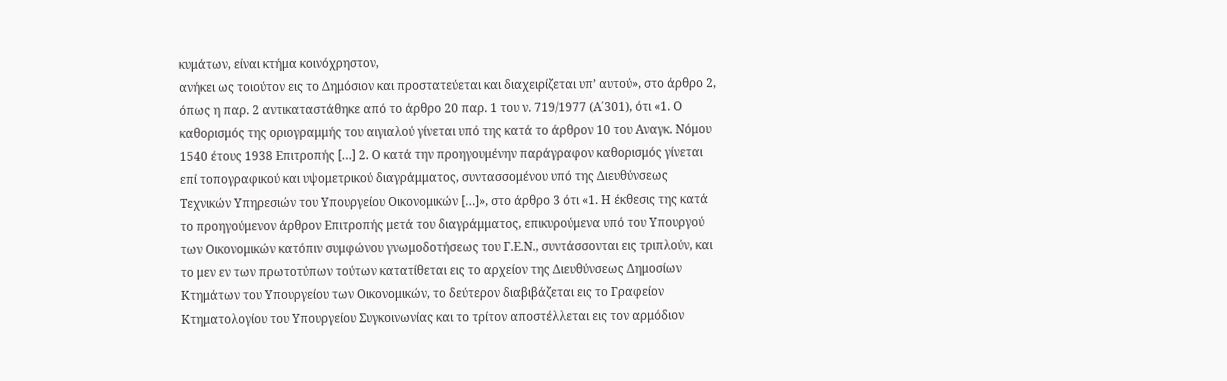κυμάτων, είναι κτήμα κοινόχρηστον,
ανήκει ως τοιούτον εις το Δημόσιον και προστατεύεται και διαχειρίζεται υπ’ αυτού», στο άρθρο 2,
όπως η παρ. 2 αντικαταστάθηκε από το άρθρο 20 παρ. 1 του ν. 719/1977 (Α΄301), ότι «1. Ο
καθορισμός της οριογραμμής του αιγιαλού γίνεται υπό της κατά το άρθρον 10 του Αναγκ. Νόμου
1540 έτους 1938 Επιτροπής […] 2. Ο κατά την προηγουμένην παράγραφον καθορισμός γίνεται
επί τοπογραφικού και υψομετρικού διαγράμματος, συντασσομένου υπό της Διευθύνσεως
Τεχνικών Υπηρεσιών του Υπουργείου Οικονομικών […]», στο άρθρο 3 ότι «1. Η έκθεσις της κατά
το προηγούμενον άρθρον Επιτροπής μετά του διαγράμματος, επικυρούμενα υπό του Υπουργού
των Οικονομικών κατόπιν συμφώνου γνωμοδοτήσεως του Γ.Ε.Ν., συντάσσονται εις τριπλούν, και
το μεν εν των πρωτοτύπων τούτων κατατίθεται εις το αρχείον της Διευθύνσεως Δημοσίων
Κτημάτων του Υπουργείου των Οικονομικών, το δεύτερον διαβιβάζεται εις το Γραφείον
Κτηματολογίου του Υπουργείου Συγκοινωνίας και το τρίτον αποστέλλεται εις τον αρμόδιον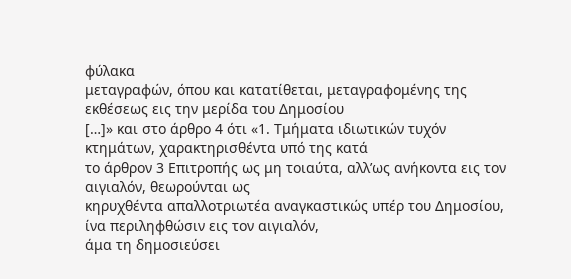φύλακα
μεταγραφών, όπου και κατατίθεται, μεταγραφομένης της εκθέσεως εις την μερίδα του Δημοσίου
[…]» και στο άρθρο 4 ότι «1. Τμήματα ιδιωτικών τυχόν κτημάτων, χαρακτηρισθέντα υπό της κατά
το άρθρον 3 Επιτροπής ως μη τοιαύτα, αλλ’ως ανήκοντα εις τον αιγιαλόν, θεωρούνται ως
κηρυχθέντα απαλλοτριωτέα αναγκαστικώς υπέρ του Δημοσίου, ίνα περιληφθώσιν εις τον αιγιαλόν,
άμα τη δημοσιεύσει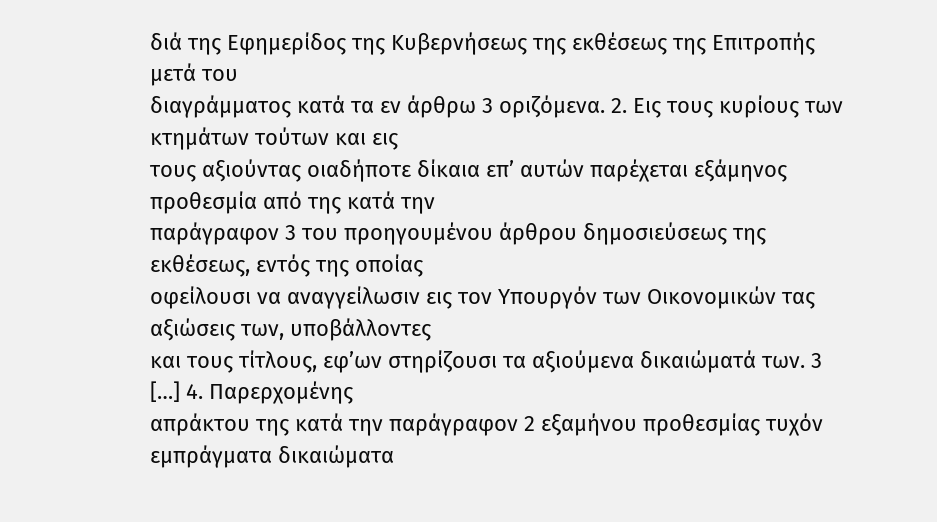διά της Εφημερίδος της Κυβερνήσεως της εκθέσεως της Επιτροπής μετά του
διαγράμματος κατά τα εν άρθρω 3 οριζόμενα. 2. Εις τους κυρίους των κτημάτων τούτων και εις
τους αξιούντας οιαδήποτε δίκαια επ’ αυτών παρέχεται εξάμηνος προθεσμία από της κατά την
παράγραφον 3 του προηγουμένου άρθρου δημοσιεύσεως της εκθέσεως, εντός της οποίας
οφείλουσι να αναγγείλωσιν εις τον Υπουργόν των Οικονομικών τας αξιώσεις των, υποβάλλοντες
και τους τίτλους, εφ’ων στηρίζουσι τα αξιούμενα δικαιώματά των. 3 […] 4. Παρερχομένης
απράκτου της κατά την παράγραφον 2 εξαμήνου προθεσμίας τυχόν εμπράγματα δικαιώματα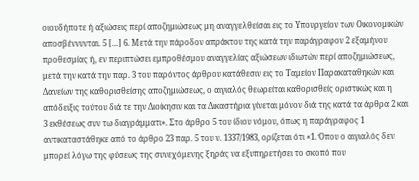οιουδήποτε ή αξιώσεις περί αποζημιώσεως μη αναγγελθείσαι εις το Υπουργείον των Οικονομικών
αποσβέννυνται. 5 […] 6. Μετά την πάροδον απράκτου της κατά την παράγραφον 2 εξαμήνου
προθεσμίας ή, εν περιπτώσει εμπροθέσμου αναγγελίας αξιώσεων ιδιωτών περί αποζημιώσεως,
μετά την κατά την παρ. 3 του παρόντος άρθρου κατάθεσιν εις το Ταμείον Παρακαταθηκών και
Δανείων της καθορισθείσης αποζημιώσεως, ο αιγιαλός θεωρείται καθορισθείς οριστικώς και η
απόδειξις τούτου διά τε την Διοίκησιν και τα Δικαστήρια γίνεται μόνον διά της κατά τα άρθρα 2 και
3 εκθέσεως συν τω διαγράμματι». Στο άρθρο 5 του ίδιου νόμου, όπως η παράγραφος 1
αντικαταστάθηκε από το άρθρο 23 παρ. 5 του ν. 1337/1983, ορίζεται ότι «1. Όπου ο αιγιαλός δεν
μπορεί λόγω της φύσεως της συνεχόμενης ξηράς να εξυπηρετήσει το σκοπό που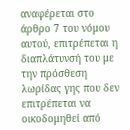αναφέρεται στο
άρθρο 7 του νόμου αυτού, επιτρέπεται η διαπλάτυνσή του με την πρόσθεση λωρίδας γης που δεν
επιτρέπεται να οικοδομηθεί από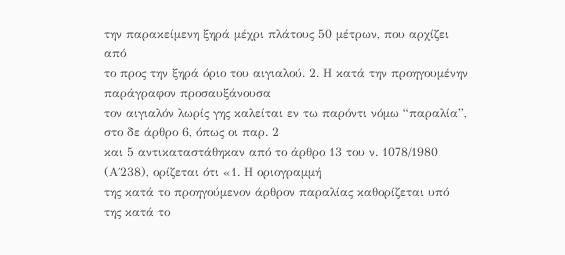την παρακείμενη ξηρά μέχρι πλάτους 50 μέτρων, που αρχίζει από
το προς την ξηρά όριο του αιγιαλού. 2. Η κατά την προηγουμένην παράγραφον προσαυξάνουσα
τον αιγιαλόν λωρίς γης καλείται εν τω παρόντι νόμω “παραλία”, στο δε άρθρο 6, όπως οι παρ. 2
και 5 αντικαταστάθηκαν από το άρθρο 13 του ν. 1078/1980 (Α΄238), ορίζεται ότι «1. Η οριογραμμή
της κατά το προηγούμενον άρθρον παραλίας καθορίζεται υπό της κατά το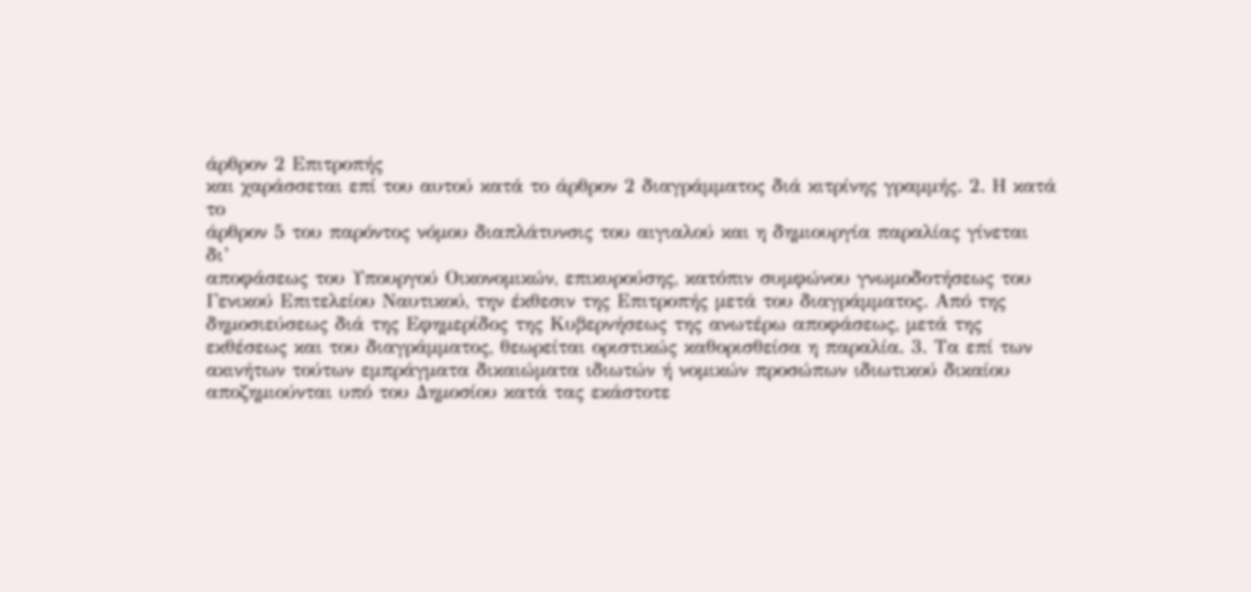άρθρον 2 Επιτροπής
και χαράσσεται επί του αυτού κατά το άρθρον 2 διαγράμματος διά κιτρίνης γραμμής. 2. Η κατά το
άρθρον 5 του παρόντος νόμου διαπλάτυνσις του αιγιαλού και η δημιουργία παραλίας γίνεται δι’
αποφάσεως του Υπουργού Οικονομικών, επικυρούσης, κατόπιν συμφώνου γνωμοδοτήσεως του
Γενικού Επιτελείου Ναυτικού, την έκθεσιν της Επιτροπής μετά του διαγράμματος. Από της
δημοσιεύσεως διά της Εφημερίδος της Κυβερνήσεως της ανωτέρω αποφάσεως, μετά της
εκθέσεως και του διαγράμματος, θεωρείται οριστικώς καθορισθείσα η παραλία. 3. Τα επί των
ακινήτων τούτων εμπράγματα δικαιώματα ιδιωτών ή νομικών προσώπων ιδιωτικού δικαίου
αποζημιούνται υπό του Δημοσίου κατά τας εκάστοτε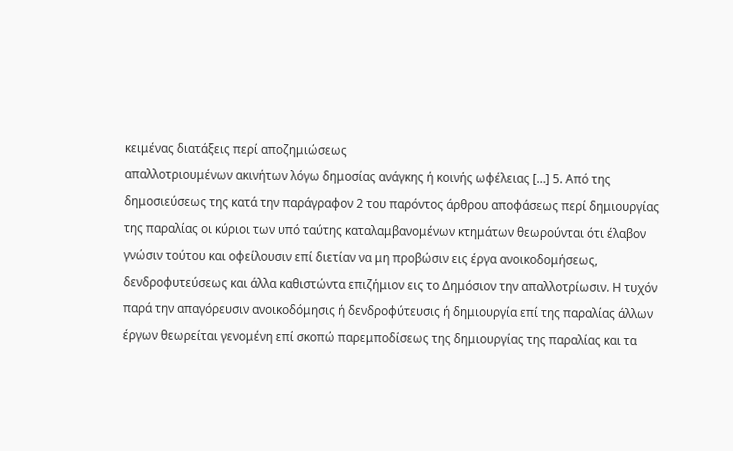κειμένας διατάξεις περί αποζημιώσεως
απαλλοτριουμένων ακινήτων λόγω δημοσίας ανάγκης ή κοινής ωφέλειας […] 5. Από της
δημοσιεύσεως της κατά την παράγραφον 2 του παρόντος άρθρου αποφάσεως περί δημιουργίας
της παραλίας οι κύριοι των υπό ταύτης καταλαμβανομένων κτημάτων θεωρούνται ότι έλαβον
γνώσιν τούτου και οφείλουσιν επί διετίαν να μη προβώσιν εις έργα ανοικοδομήσεως,
δενδροφυτεύσεως και άλλα καθιστώντα επιζήμιον εις το Δημόσιον την απαλλοτρίωσιν. Η τυχόν
παρά την απαγόρευσιν ανοικοδόμησις ή δενδροφύτευσις ή δημιουργία επί της παραλίας άλλων
έργων θεωρείται γενομένη επί σκοπώ παρεμποδίσεως της δημιουργίας της παραλίας και τα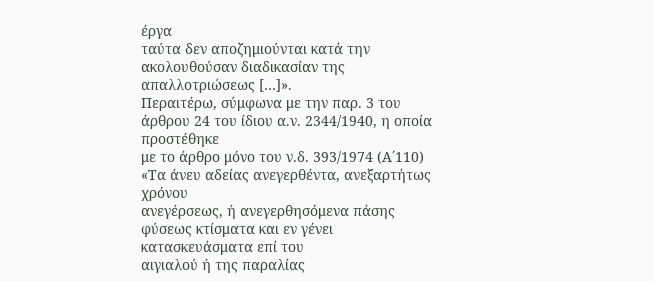έργα
ταύτα δεν αποζημιούνται κατά την ακολουθούσαν διαδικασίαν της απαλλοτριώσεως […]».
Περαιτέρω, σύμφωνα με την παρ. 3 του άρθρου 24 του ίδιου α.ν. 2344/1940, η οποία προστέθηκε
με το άρθρο μόνο του ν.δ. 393/1974 (Α΄110) «Τα άνευ αδείας ανεγερθέντα, ανεξαρτήτως χρόνου
ανεγέρσεως, ή ανεγερθησόμενα πάσης φύσεως κτίσματα και εν γένει κατασκευάσματα επί του
αιγιαλού ή της παραλίας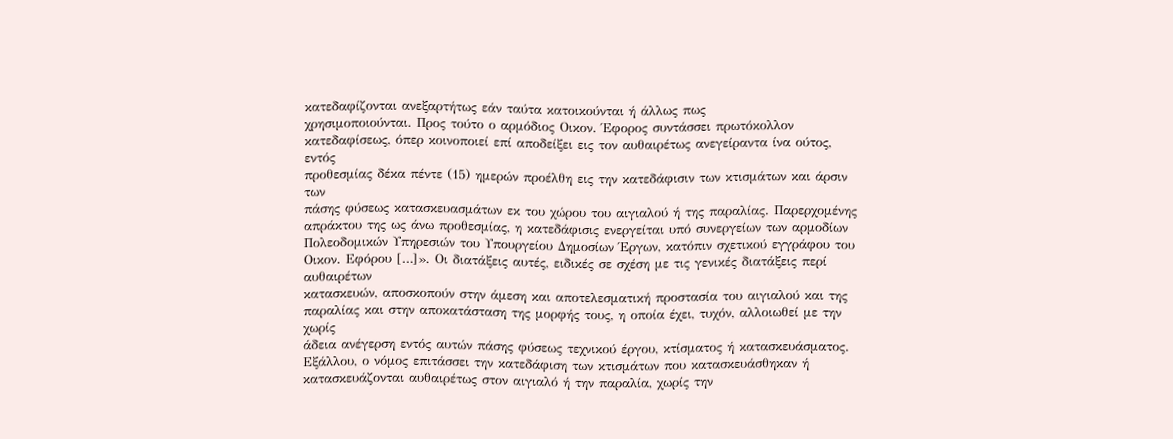κατεδαφίζονται ανεξαρτήτως εάν ταύτα κατοικούνται ή άλλως πως
χρησιμοποιούνται. Προς τούτο ο αρμόδιος Οικον. Έφορος συντάσσει πρωτόκολλον
κατεδαφίσεως, όπερ κοινοποιεί επί αποδείξει εις τον αυθαιρέτως ανεγείραντα ίνα ούτος, εντός
προθεσμίας δέκα πέντε (15) ημερών προέλθη εις την κατεδάφισιν των κτισμάτων και άρσιν των
πάσης φύσεως κατασκευασμάτων εκ του χώρου του αιγιαλού ή της παραλίας. Παρερχομένης
απράκτου της ως άνω προθεσμίας, η κατεδάφισις ενεργείται υπό συνεργείων των αρμοδίων
Πολεοδομικών Υπηρεσιών του Υπουργείου Δημοσίων Έργων, κατόπιν σχετικού εγγράφου του
Οικον. Εφόρου […]». Οι διατάξεις αυτές, ειδικές σε σχέση με τις γενικές διατάξεις περί αυθαιρέτων
κατασκευών, αποσκοπούν στην άμεση και αποτελεσματική προστασία του αιγιαλού και της
παραλίας και στην αποκατάσταση της μορφής τους, η οποία έχει, τυχόν, αλλοιωθεί με την χωρίς
άδεια ανέγερση εντός αυτών πάσης φύσεως τεχνικού έργου, κτίσματος ή κατασκευάσματος.
Εξάλλου, ο νόμος επιτάσσει την κατεδάφιση των κτισμάτων που κατασκευάσθηκαν ή
κατασκευάζονται αυθαιρέτως στον αιγιαλό ή την παραλία, χωρίς την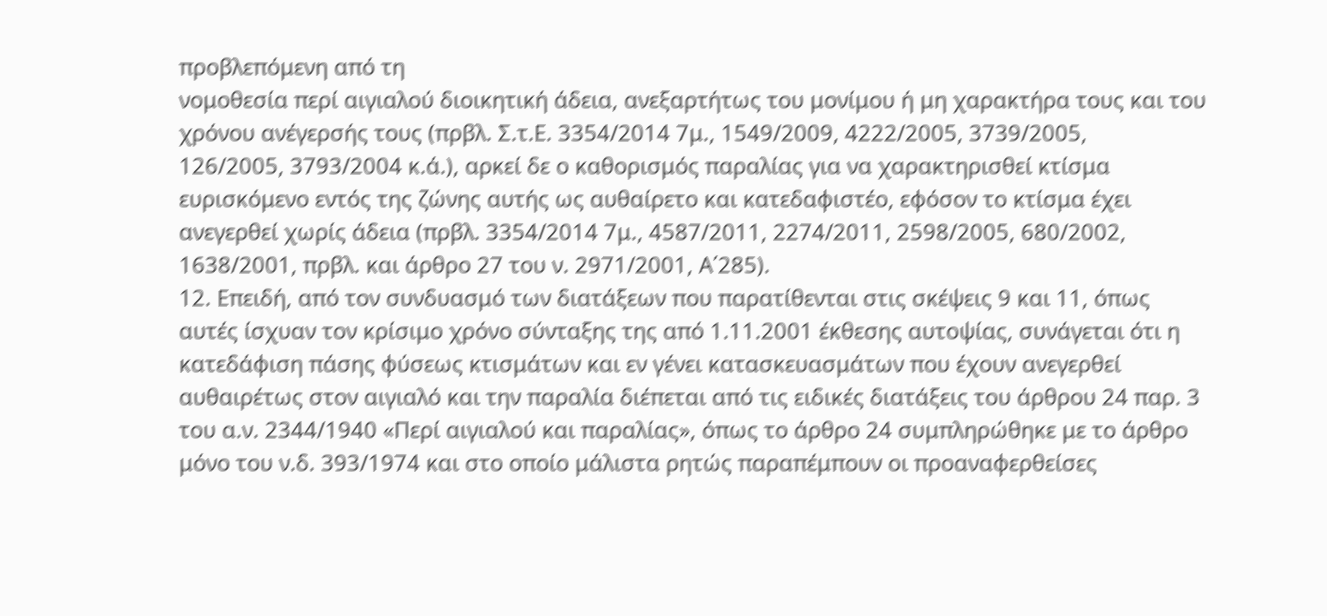προβλεπόμενη από τη
νομοθεσία περί αιγιαλού διοικητική άδεια, ανεξαρτήτως του μονίμου ή μη χαρακτήρα τους και του
χρόνου ανέγερσής τους (πρβλ. Σ.τ.Ε. 3354/2014 7μ., 1549/2009, 4222/2005, 3739/2005,
126/2005, 3793/2004 κ.ά.), αρκεί δε ο καθορισμός παραλίας για να χαρακτηρισθεί κτίσμα
ευρισκόμενο εντός της ζώνης αυτής ως αυθαίρετο και κατεδαφιστέο, εφόσον το κτίσμα έχει
ανεγερθεί χωρίς άδεια (πρβλ. 3354/2014 7μ., 4587/2011, 2274/2011, 2598/2005, 680/2002,
1638/2001, πρβλ. και άρθρο 27 του ν. 2971/2001, Α΄285).
12. Επειδή, από τον συνδυασμό των διατάξεων που παρατίθενται στις σκέψεις 9 και 11, όπως
αυτές ίσχυαν τον κρίσιμο χρόνο σύνταξης της από 1.11.2001 έκθεσης αυτοψίας, συνάγεται ότι η
κατεδάφιση πάσης φύσεως κτισμάτων και εν γένει κατασκευασμάτων που έχουν ανεγερθεί
αυθαιρέτως στον αιγιαλό και την παραλία διέπεται από τις ειδικές διατάξεις του άρθρου 24 παρ. 3
του α.ν. 2344/1940 «Περί αιγιαλού και παραλίας», όπως το άρθρο 24 συμπληρώθηκε με το άρθρο
μόνο του ν.δ. 393/1974 και στο οποίο μάλιστα ρητώς παραπέμπουν οι προαναφερθείσες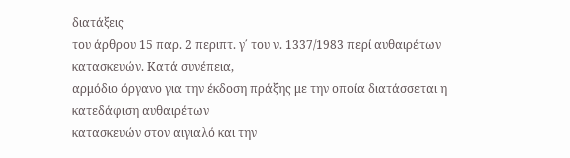διατάξεις
του άρθρου 15 παρ. 2 περιπτ. γ΄ του ν. 1337/1983 περί αυθαιρέτων κατασκευών. Κατά συνέπεια,
αρμόδιο όργανο για την έκδοση πράξης με την οποία διατάσσεται η κατεδάφιση αυθαιρέτων
κατασκευών στον αιγιαλό και την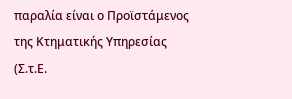παραλία είναι ο Προϊστάμενος της Κτηματικής Υπηρεσίας (Σ.τ.Ε.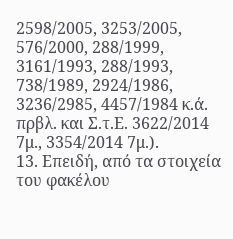2598/2005, 3253/2005, 576/2000, 288/1999, 3161/1993, 288/1993, 738/1989, 2924/1986,
3236/2985, 4457/1984 κ.ά. πρβλ. και Σ.τ.Ε. 3622/2014 7μ., 3354/2014 7μ.).
13. Επειδή, από τα στοιχεία του φακέλου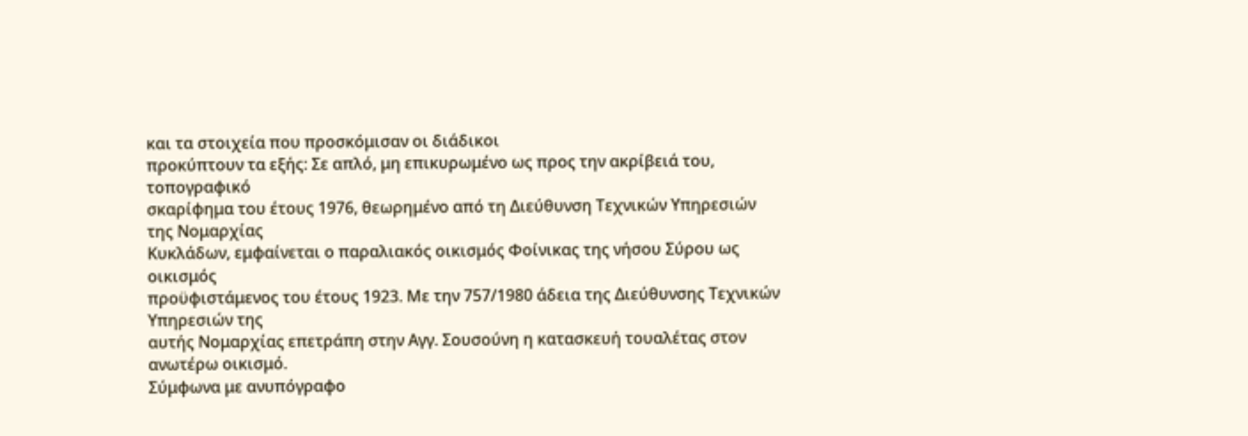και τα στοιχεία που προσκόμισαν οι διάδικοι
προκύπτουν τα εξής: Σε απλό, μη επικυρωμένο ως προς την ακρίβειά του, τοπογραφικό
σκαρίφημα του έτους 1976, θεωρημένο από τη Διεύθυνση Τεχνικών Υπηρεσιών της Νομαρχίας
Κυκλάδων, εμφαίνεται ο παραλιακός οικισμός Φοίνικας της νήσου Σύρου ως οικισμός
προϋφιστάμενος του έτους 1923. Με την 757/1980 άδεια της Διεύθυνσης Τεχνικών Υπηρεσιών της
αυτής Νομαρχίας επετράπη στην Αγγ. Σουσούνη η κατασκευή τουαλέτας στον ανωτέρω οικισμό.
Σύμφωνα με ανυπόγραφο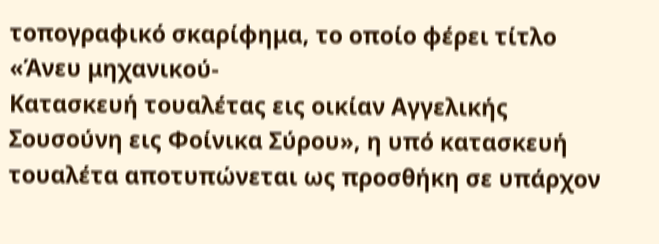τοπογραφικό σκαρίφημα, το οποίο φέρει τίτλο «Άνευ μηχανικού-
Κατασκευή τουαλέτας εις οικίαν Αγγελικής Σουσούνη εις Φοίνικα Σύρου», η υπό κατασκευή
τουαλέτα αποτυπώνεται ως προσθήκη σε υπάρχον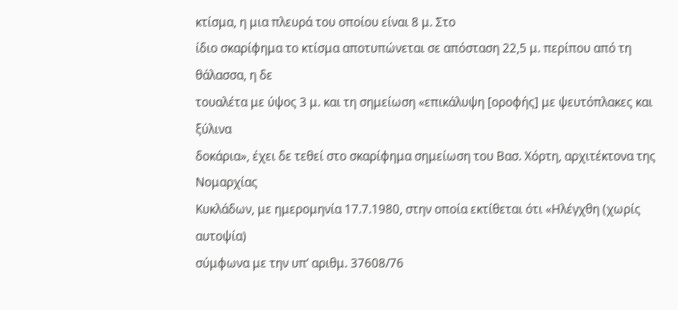κτίσμα, η μια πλευρά του οποίου είναι 8 μ. Στο
ίδιο σκαρίφημα το κτίσμα αποτυπώνεται σε απόσταση 22,5 μ. περίπου από τη θάλασσα, η δε
τουαλέτα με ύψος 3 μ. και τη σημείωση «επικάλυψη [οροφής] με ψευτόπλακες και ξύλινα
δοκάρια», έχει δε τεθεί στο σκαρίφημα σημείωση του Βασ. Χόρτη, αρχιτέκτονα της Νομαρχίας
Κυκλάδων, με ημερομηνία 17.7.1980, στην οποία εκτίθεται ότι «Ηλέγχθη (χωρίς αυτοψία)
σύμφωνα με την υπ’ αριθμ. 37608/76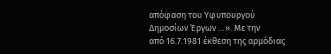απόφαση του Υφυπουργού Δημοσίων Έργων …». Με την
από 16.7.1981 έκθεση της αρμόδιας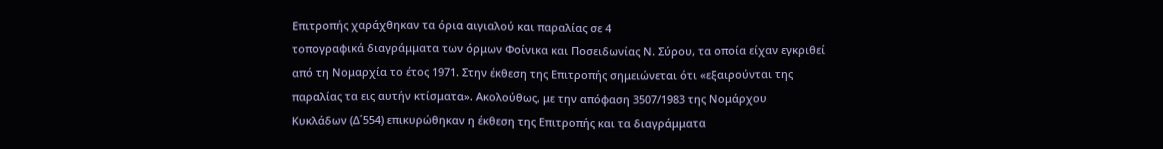Επιτροπής χαράχθηκαν τα όρια αιγιαλού και παραλίας σε 4
τοπογραφικά διαγράμματα των όρμων Φοίνικα και Ποσειδωνίας Ν. Σύρου, τα οποία είχαν εγκριθεί
από τη Νομαρχία το έτος 1971. Στην έκθεση της Επιτροπής σημειώνεται ότι «εξαιρούνται της
παραλίας τα εις αυτήν κτίσματα». Ακολούθως, με την απόφαση 3507/1983 της Νομάρχου
Κυκλάδων (Δ΄554) επικυρώθηκαν η έκθεση της Επιτροπής και τα διαγράμματα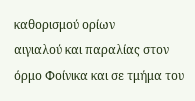καθορισμού ορίων
αιγιαλού και παραλίας στον όρμο Φοίνικα και σε τμήμα του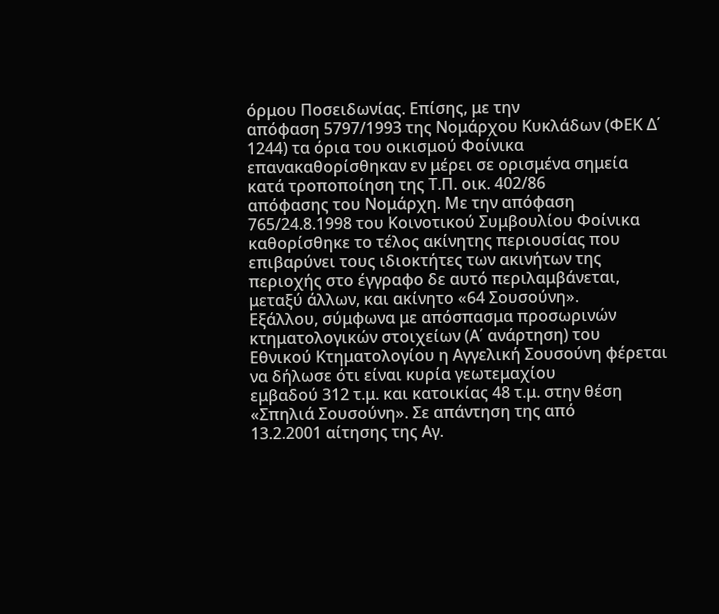όρμου Ποσειδωνίας. Επίσης, με την
απόφαση 5797/1993 της Νομάρχου Κυκλάδων (ΦΕΚ Δ΄ 1244) τα όρια του οικισμού Φοίνικα
επανακαθορίσθηκαν εν μέρει σε ορισμένα σημεία κατά τροποποίηση της Τ.Π. οικ. 402/86
απόφασης του Νομάρχη. Με την απόφαση 765/24.8.1998 του Κοινοτικού Συμβουλίου Φοίνικα
καθορίσθηκε το τέλος ακίνητης περιουσίας που επιβαρύνει τους ιδιοκτήτες των ακινήτων της
περιοχής στο έγγραφο δε αυτό περιλαμβάνεται, μεταξύ άλλων, και ακίνητο «64 Σουσούνη».
Εξάλλου, σύμφωνα με απόσπασμα προσωρινών κτηματολογικών στοιχείων (Α΄ ανάρτηση) του
Εθνικού Κτηματολογίου η Αγγελική Σουσούνη φέρεται να δήλωσε ότι είναι κυρία γεωτεμαχίου
εμβαδού 312 τ.μ. και κατοικίας 48 τ.μ. στην θέση «Σπηλιά Σουσούνη». Σε απάντηση της από
13.2.2001 αίτησης της Αγ.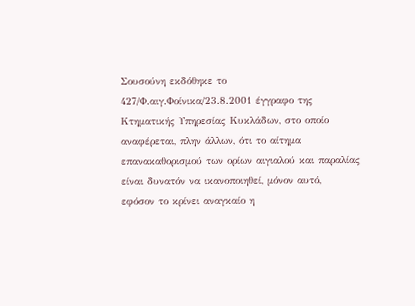Σουσούνη εκδόθηκε το 427/Φ.αιγ.Φοίνικα/23.8.2001 έγγραφο της
Κτηματικής Υπηρεσίας Κυκλάδων, στο οποίο αναφέρεται, πλην άλλων, ότι το αίτημα
επανακαθορισμού των ορίων αιγιαλού και παραλίας είναι δυνατόν να ικανοποιηθεί, μόνον αυτό,
εφόσον το κρίνει αναγκαίο η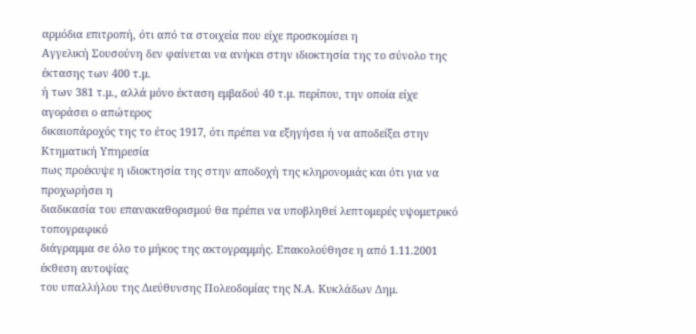αρμόδια επιτροπή, ότι από τα στοιχεία που είχε προσκομίσει η
Αγγελική Σουσούνη δεν φαίνεται να ανήκει στην ιδιοκτησία της το σύνολο της έκτασης των 400 τ.μ.
ή των 381 τ.μ., αλλά μόνο έκταση εμβαδού 40 τ.μ. περίπου, την οποία είχε αγοράσει ο απώτερος
δικαιοπάροχός της το έτος 1917, ότι πρέπει να εξηγήσει ή να αποδείξει στην Κτηματική Υπηρεσία
πως προέκυψε η ιδιοκτησία της στην αποδοχή της κληρονομιάς και ότι για να προχωρήσει η
διαδικασία του επανακαθορισμού θα πρέπει να υποβληθεί λεπτομερές υψομετρικό τοπογραφικό
διάγραμμα σε όλο το μήκος της ακτογραμμής. Επακολούθησε η από 1.11.2001 έκθεση αυτοψίας
του υπαλλήλου της Διεύθυνσης Πολεοδομίας της Ν.Α. Κυκλάδων Δημ.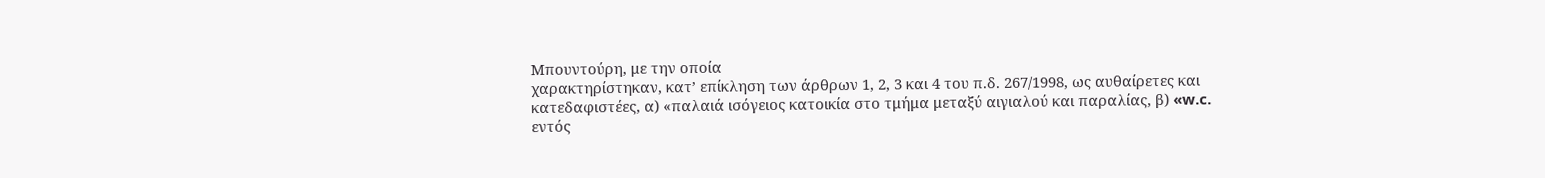Μπουντούρη, με την οποία
χαρακτηρίστηκαν, κατ’ επίκληση των άρθρων 1, 2, 3 και 4 του π.δ. 267/1998, ως αυθαίρετες και
κατεδαφιστέες, α) «παλαιά ισόγειος κατοικία στο τμήμα μεταξύ αιγιαλού και παραλίας, β) «w.c.
εντός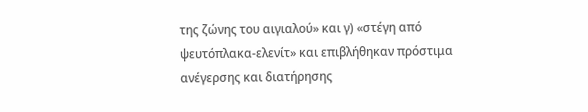της ζώνης του αιγιαλού» και γ) «στέγη από ψευτόπλακα-ελενίτ» και επιβλήθηκαν πρόστιμα
ανέγερσης και διατήρησης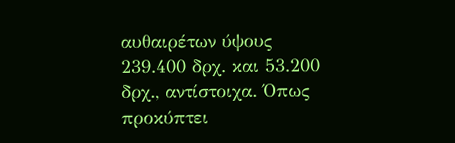αυθαιρέτων ύψους 239.400 δρχ. και 53.200 δρχ., αντίστοιχα. Όπως
προκύπτει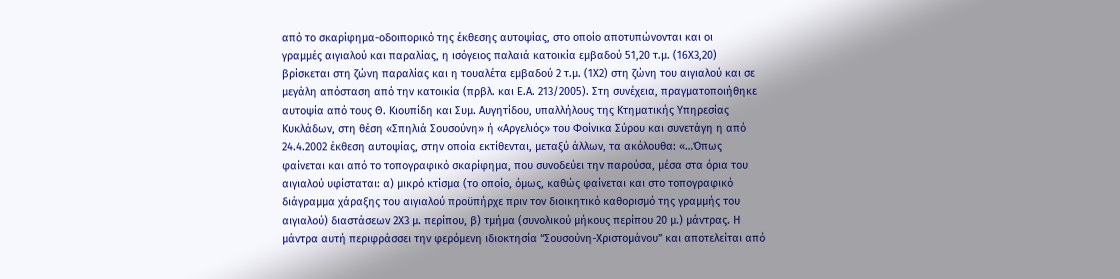από το σκαρίφημα-οδοιπορικό της έκθεσης αυτοψίας, στο οποίο αποτυπώνονται και οι
γραμμές αιγιαλού και παραλίας, η ισόγειος παλαιά κατοικία εμβαδού 51,20 τ.μ. (16Χ3,20)
βρίσκεται στη ζώνη παραλίας και η τουαλέτα εμβαδού 2 τ.μ. (1Χ2) στη ζώνη του αιγιαλού και σε
μεγάλη απόσταση από την κατοικία (πρβλ. και Ε.Α. 213/2005). Στη συνέχεια, πραγματοποιήθηκε
αυτοψία από τους Θ. Κιουπίδη και Συμ. Αυγητίδου, υπαλλήλους της Κτηματικής Υπηρεσίας
Κυκλάδων, στη θέση «Σπηλιά Σουσούνη» ή «Αργελιός» του Φοίνικα Σύρου και συνετάγη η από
24.4.2002 έκθεση αυτοψίας, στην οποία εκτίθενται, μεταξύ άλλων, τα ακόλουθα: «…Όπως
φαίνεται και από το τοπογραφικό σκαρίφημα, που συνοδεύει την παρούσα, μέσα στα όρια του
αιγιαλού υφίσταται: α) μικρό κτίσμα (το οποίο, όμως, καθώς φαίνεται και στο τοπογραφικό
διάγραμμα χάραξης του αιγιαλού προϋπήρχε πριν τον διοικητικό καθορισμό της γραμμής του
αιγιαλού) διαστάσεων 2Χ3 μ. περίπου, β) τμήμα (συνολικού μήκους περίπου 20 μ.) μάντρας. Η
μάντρα αυτή περιφράσσει την φερόμενη ιδιοκτησία “Σουσούνη-Χριστομάνου” και αποτελείται από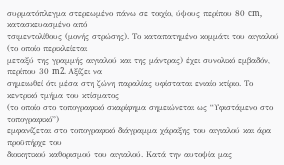συρματόπλεγμα στερεωμένο πάνω σε τοιχίο, ύψους περίπου 80 cm, κατασκευασμένο από
τσιμεντολίθους (μονής στρώσης). Το καταπατημένο κομμάτι του αιγιαλού (το οποίο περικλείεται
μεταξύ της γραμμής αιγιαλού και της μάντρας) έχει συνολικό εμβαδόν, περίπου 30 m2. Αξίζει να
σημειωθεί ότι μέσα στη ζώνη παραλίας υφίσταται ενιαίο κτίριο. Το κεντρικό τμήμα του κτίσματος
(το οποίο στο τοπογραφικό σκαρίφημα σημειώνεται ως “Υφιστάμενο στο τοπογραφικό”)
εμφανίζεται στο τοπογραφικό διάγραμμα χάραξης του αιγιαλού και άρα προϋπήρχε του
διοικητικού καθορισμού του αιγιαλού. Κατά την αυτοψία μας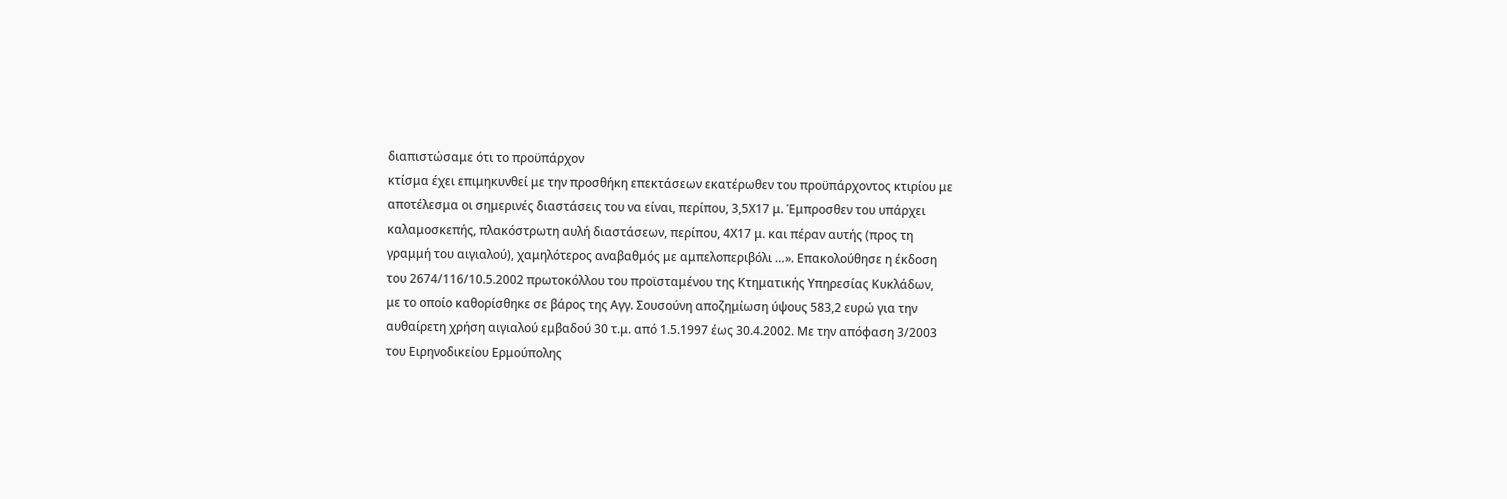διαπιστώσαμε ότι το προϋπάρχον
κτίσμα έχει επιμηκυνθεί με την προσθήκη επεκτάσεων εκατέρωθεν του προϋπάρχοντος κτιρίου με
αποτέλεσμα οι σημερινές διαστάσεις του να είναι, περίπου, 3,5Χ17 μ. Έμπροσθεν του υπάρχει
καλαμοσκεπής, πλακόστρωτη αυλή διαστάσεων, περίπου, 4Χ17 μ. και πέραν αυτής (προς τη
γραμμή του αιγιαλού), χαμηλότερος αναβαθμός με αμπελοπεριβόλι …». Επακολούθησε η έκδοση
του 2674/116/10.5.2002 πρωτοκόλλου του προϊσταμένου της Κτηματικής Υπηρεσίας Κυκλάδων,
με το οποίο καθορίσθηκε σε βάρος της Αγγ. Σουσούνη αποζημίωση ύψους 583,2 ευρώ για την
αυθαίρετη χρήση αιγιαλού εμβαδού 30 τ.μ. από 1.5.1997 έως 30.4.2002. Με την απόφαση 3/2003
του Ειρηνοδικείου Ερμούπολης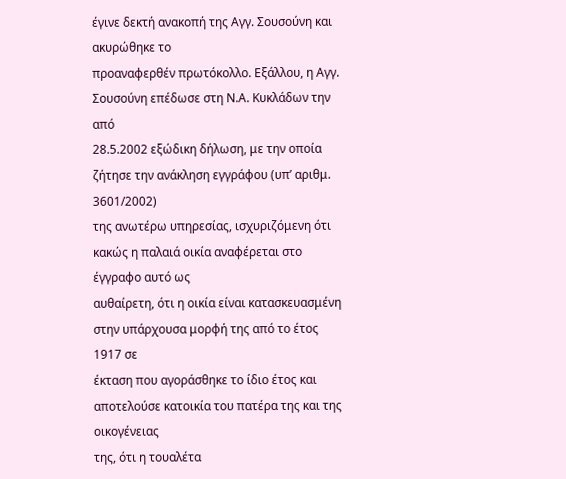έγινε δεκτή ανακοπή της Αγγ. Σουσούνη και ακυρώθηκε το
προαναφερθέν πρωτόκολλο. Εξάλλου, η Αγγ. Σουσούνη επέδωσε στη Ν.Α. Κυκλάδων την από
28.5.2002 εξώδικη δήλωση, με την οποία ζήτησε την ανάκληση εγγράφου (υπ’ αριθμ. 3601/2002)
της ανωτέρω υπηρεσίας, ισχυριζόμενη ότι κακώς η παλαιά οικία αναφέρεται στο έγγραφο αυτό ως
αυθαίρετη, ότι η οικία είναι κατασκευασμένη στην υπάρχουσα μορφή της από το έτος 1917 σε
έκταση που αγοράσθηκε το ίδιο έτος και αποτελούσε κατοικία του πατέρα της και της οικογένειας
της, ότι η τουαλέτα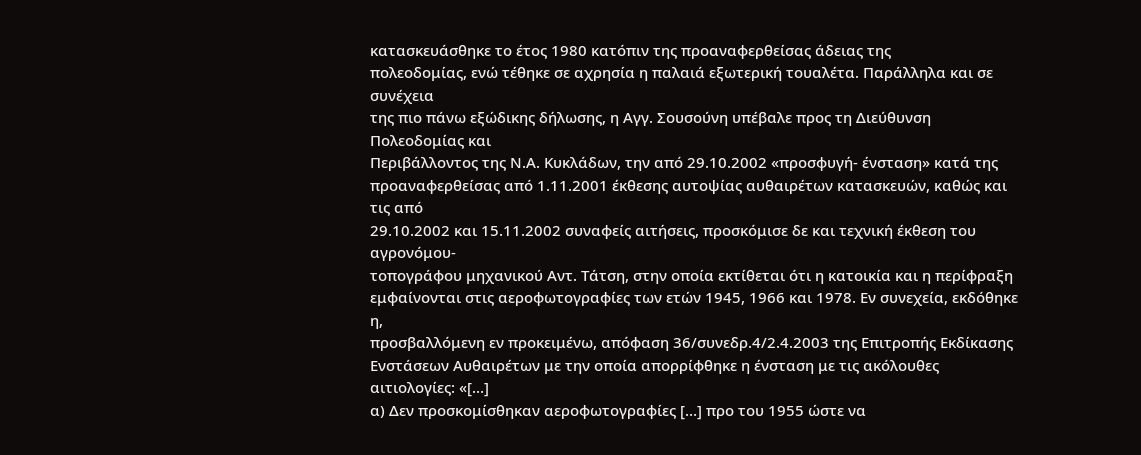κατασκευάσθηκε το έτος 1980 κατόπιν της προαναφερθείσας άδειας της
πολεοδομίας, ενώ τέθηκε σε αχρησία η παλαιά εξωτερική τουαλέτα. Παράλληλα και σε συνέχεια
της πιο πάνω εξώδικης δήλωσης, η Αγγ. Σουσούνη υπέβαλε προς τη Διεύθυνση Πολεοδομίας και
Περιβάλλοντος της Ν.Α. Κυκλάδων, την από 29.10.2002 «προσφυγή- ένσταση» κατά της
προαναφερθείσας από 1.11.2001 έκθεσης αυτοψίας αυθαιρέτων κατασκευών, καθώς και τις από
29.10.2002 και 15.11.2002 συναφείς αιτήσεις, προσκόμισε δε και τεχνική έκθεση του αγρονόμου-
τοπογράφου μηχανικού Αντ. Τάτση, στην οποία εκτίθεται ότι η κατοικία και η περίφραξη
εμφαίνονται στις αεροφωτογραφίες των ετών 1945, 1966 και 1978. Εν συνεχεία, εκδόθηκε η,
προσβαλλόμενη εν προκειμένω, απόφαση 36/συνεδρ.4/2.4.2003 της Επιτροπής Εκδίκασης
Ενστάσεων Αυθαιρέτων με την οποία απορρίφθηκε η ένσταση με τις ακόλουθες αιτιολογίες: «[…]
α) Δεν προσκομίσθηκαν αεροφωτογραφίες […] προ του 1955 ώστε να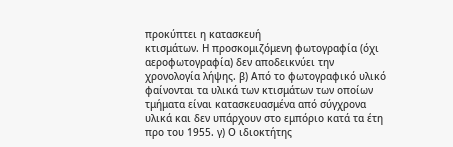προκύπτει η κατασκευή
κτισμάτων. Η προσκομιζόμενη φωτογραφία (όχι αεροφωτογραφία) δεν αποδεικνύει την
χρονολογία λήψης. β) Από το φωτογραφικό υλικό φαίνονται τα υλικά των κτισμάτων των οποίων
τμήματα είναι κατασκευασμένα από σύγχρονα υλικά και δεν υπάρχουν στο εμπόριο κατά τα έτη
προ του 1955. γ) Ο ιδιοκτήτης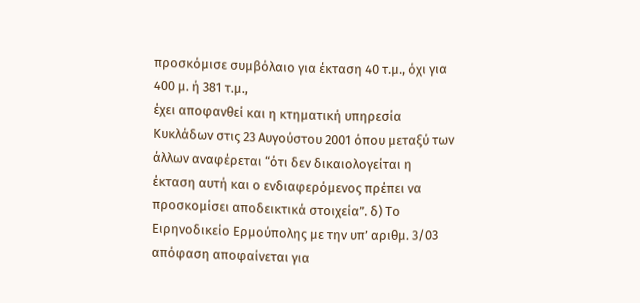προσκόμισε συμβόλαιο για έκταση 40 τ.μ., όχι για 400 μ. ή 381 τ.μ.,
έχει αποφανθεί και η κτηματική υπηρεσία Κυκλάδων στις 23 Αυγούστου 2001 όπου μεταξύ των
άλλων αναφέρεται “ότι δεν δικαιολογείται η έκταση αυτή και ο ενδιαφερόμενος πρέπει να
προσκομίσει αποδεικτικά στοιχεία”. δ) Το Ειρηνοδικείο Ερμούπολης με την υπ’ αριθμ. 3/03
απόφαση αποφαίνεται για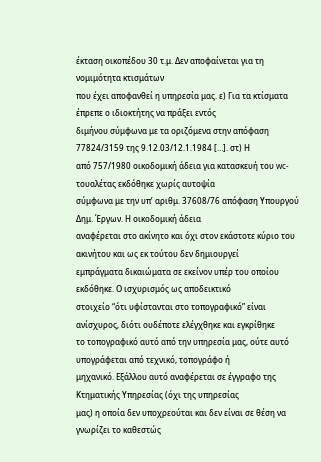έκταση οικοπέδου 30 τ.μ. Δεν αποφαίνεται για τη νομιμότητα κτισμάτων
που έχει αποφανθεί η υπηρεσία μας. ε) Για τα κτίσματα έπρεπε ο ιδιοκτήτης να πράξει εντός
διμήνου σύμφωνα με τα οριζόμενα στην απόφαση 77824/3159 της 9.12.03/12.1.1984 […]. στ) Η
από 757/1980 οικοδομική άδεια για κατασκευή του wc-τουαλέτας εκδόθηκε χωρίς αυτοψία
σύμφωνα με την υπ’ αριθμ. 37608/76 απόφαση Υπουργού Δημ. Έργων. Η οικοδομική άδεια
αναφέρεται στο ακίνητο και όχι στον εκάστοτε κύριο του ακινήτου και ως εκ τούτου δεν δημιουργεί
εμπράγματα δικαιώματα σε εκείνον υπέρ του οποίου εκδόθηκε. Ο ισχυρισμός ως αποδεικτικό
στοιχείο “ότι υφίστανται στο τοπογραφικό” είναι ανίσχυρος, διότι ουδέποτε ελέγχθηκε και εγκρίθηκε
το τοπογραφικό αυτό από την υπηρεσία μας, ούτε αυτό υπογράφεται από τεχνικό, τοπογράφο ή
μηχανικό. Εξάλλου αυτό αναφέρεται σε έγγραφο της Κτηματικής Υπηρεσίας (όχι της υπηρεσίας
μας) η οποία δεν υποχρεούται και δεν είναι σε θέση να γνωρίζει το καθεστώς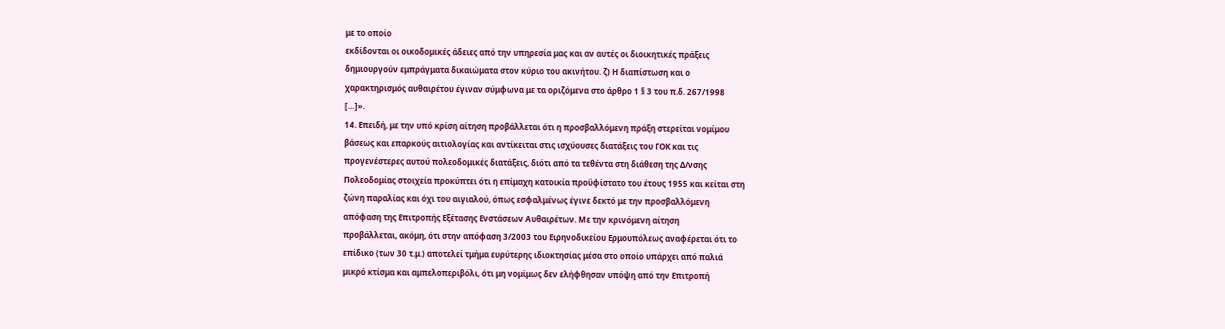με το οποίο
εκδίδονται οι οικοδομικές άδειες από την υπηρεσία μας και αν αυτές οι διοικητικές πράξεις
δημιουργούν εμπράγματα δικαιώματα στον κύριο του ακινήτου. ζ) Η διαπίστωση και ο
χαρακτηρισμός αυθαιρέτου έγιναν σύμφωνα με τα οριζόμενα στο άρθρο 1 § 3 του π.δ. 267/1998
[…]».
14. Επειδή, με την υπό κρίση αίτηση προβάλλεται ότι η προσβαλλόμενη πράξη στερείται νομίμου
βάσεως και επαρκούς αιτιολογίας και αντίκειται στις ισχύουσες διατάξεις του ΓΟΚ και τις
προγενέστερες αυτού πολεοδομικές διατάξεις, διότι από τα τεθέντα στη διάθεση της Δ/νσης
Πολεοδομίας στοιχεία προκύπτει ότι η επίμαχη κατοικία προϋφίστατο του έτους 1955 και κείται στη
ζώνη παραλίας και όχι του αιγιαλού, όπως εσφαλμένως έγινε δεκτό με την προσβαλλόμενη
απόφαση της Επιτροπής Εξέτασης Ενστάσεων Αυθαιρέτων. Με την κρινόμενη αίτηση
προβάλλεται, ακόμη, ότι στην απόφαση 3/2003 του Ειρηνοδικείου Ερμουπόλεως αναφέρεται ότι το
επίδικο (των 30 τ.μ.) αποτελεί τμήμα ευρύτερης ιδιοκτησίας μέσα στο οποίο υπάρχει από παλιά
μικρό κτίσμα και αμπελοπεριβόλι, ότι μη νομίμως δεν ελήφθησαν υπόψη από την Επιτροπή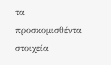τα
προσκομισθέντα στοιχεία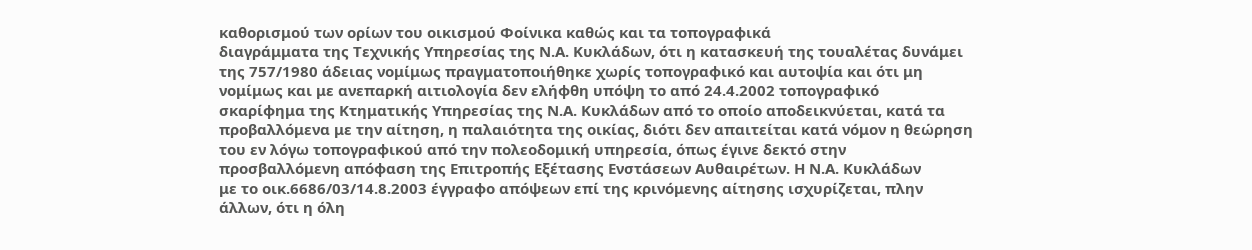καθορισμού των ορίων του οικισμού Φοίνικα καθώς και τα τοπογραφικά
διαγράμματα της Τεχνικής Υπηρεσίας της Ν.Α. Κυκλάδων, ότι η κατασκευή της τουαλέτας δυνάμει
της 757/1980 άδειας νομίμως πραγματοποιήθηκε χωρίς τοπογραφικό και αυτοψία και ότι μη
νομίμως και με ανεπαρκή αιτιολογία δεν ελήφθη υπόψη το από 24.4.2002 τοπογραφικό
σκαρίφημα της Κτηματικής Υπηρεσίας της Ν.Α. Κυκλάδων από το οποίο αποδεικνύεται, κατά τα
προβαλλόμενα με την αίτηση, η παλαιότητα της οικίας, διότι δεν απαιτείται κατά νόμον η θεώρηση
του εν λόγω τοπογραφικού από την πολεοδομική υπηρεσία, όπως έγινε δεκτό στην
προσβαλλόμενη απόφαση της Επιτροπής Εξέτασης Ενστάσεων Αυθαιρέτων. Η Ν.Α. Κυκλάδων
με το οικ.6686/03/14.8.2003 έγγραφο απόψεων επί της κρινόμενης αίτησης ισχυρίζεται, πλην
άλλων, ότι η όλη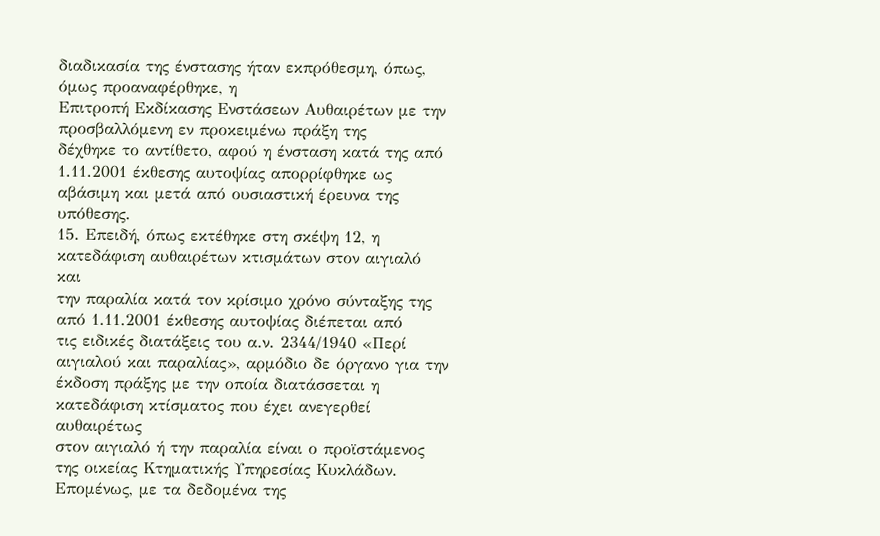διαδικασία της ένστασης ήταν εκπρόθεσμη, όπως, όμως προαναφέρθηκε, η
Επιτροπή Εκδίκασης Ενστάσεων Αυθαιρέτων με την προσβαλλόμενη εν προκειμένω πράξη της
δέχθηκε το αντίθετο, αφού η ένσταση κατά της από 1.11.2001 έκθεσης αυτοψίας απορρίφθηκε ως
αβάσιμη και μετά από ουσιαστική έρευνα της υπόθεσης.
15. Επειδή, όπως εκτέθηκε στη σκέψη 12, η κατεδάφιση αυθαιρέτων κτισμάτων στον αιγιαλό και
την παραλία κατά τον κρίσιμο χρόνο σύνταξης της από 1.11.2001 έκθεσης αυτοψίας διέπεται από
τις ειδικές διατάξεις του α.ν. 2344/1940 «Περί αιγιαλού και παραλίας», αρμόδιο δε όργανο για την
έκδοση πράξης με την οποία διατάσσεται η κατεδάφιση κτίσματος που έχει ανεγερθεί αυθαιρέτως
στον αιγιαλό ή την παραλία είναι ο προϊστάμενος της οικείας Κτηματικής Υπηρεσίας Κυκλάδων.
Επομένως, με τα δεδομένα της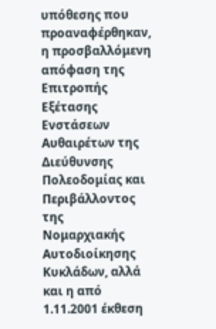υπόθεσης που προαναφέρθηκαν, η προσβαλλόμενη απόφαση της
Επιτροπής Εξέτασης Ενστάσεων Αυθαιρέτων της Διεύθυνσης Πολεοδομίας και Περιβάλλοντος της
Νομαρχιακής Αυτοδιοίκησης Κυκλάδων, αλλά και η από 1.11.2001 έκθεση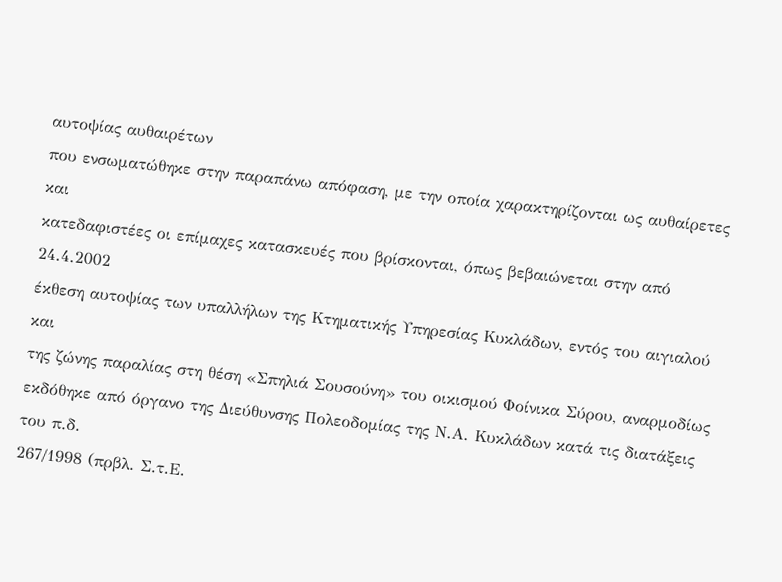αυτοψίας αυθαιρέτων
που ενσωματώθηκε στην παραπάνω απόφαση, με την οποία χαρακτηρίζονται ως αυθαίρετες και
κατεδαφιστέες οι επίμαχες κατασκευές που βρίσκονται, όπως βεβαιώνεται στην από 24.4.2002
έκθεση αυτοψίας των υπαλλήλων της Κτηματικής Υπηρεσίας Κυκλάδων, εντός του αιγιαλού και
της ζώνης παραλίας στη θέση «Σπηλιά Σουσούνη» του οικισμού Φοίνικα Σύρου, αναρμοδίως
εκδόθηκε από όργανο της Διεύθυνσης Πολεοδομίας της Ν.Α. Κυκλάδων κατά τις διατάξεις του π.δ.
267/1998 (πρβλ. Σ.τ.Ε.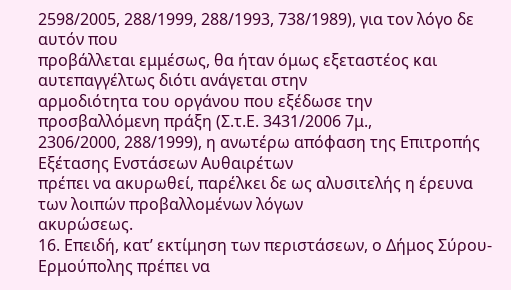2598/2005, 288/1999, 288/1993, 738/1989), για τον λόγο δε αυτόν που
προβάλλεται εμμέσως, θα ήταν όμως εξεταστέος και αυτεπαγγέλτως διότι ανάγεται στην
αρμοδιότητα του οργάνου που εξέδωσε την προσβαλλόμενη πράξη (Σ.τ.Ε. 3431/2006 7μ.,
2306/2000, 288/1999), η ανωτέρω απόφαση της Επιτροπής Εξέτασης Ενστάσεων Αυθαιρέτων
πρέπει να ακυρωθεί, παρέλκει δε ως αλυσιτελής η έρευνα των λοιπών προβαλλομένων λόγων
ακυρώσεως.
16. Επειδή, κατ’ εκτίμηση των περιστάσεων, ο Δήμος Σύρου-Ερμούπολης πρέπει να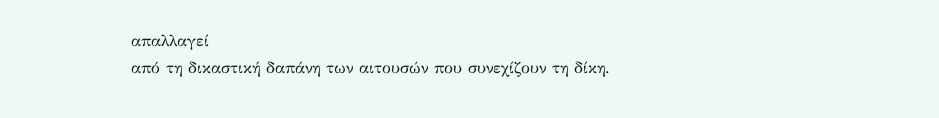απαλλαγεί
από τη δικαστική δαπάνη των αιτουσών που συνεχίζουν τη δίκη.